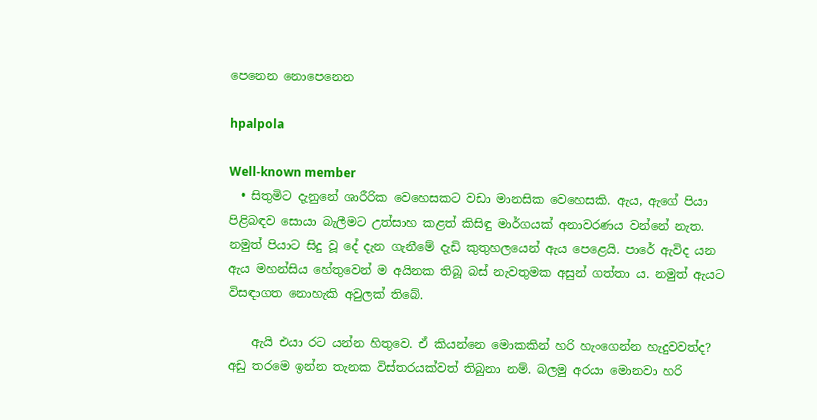පෙනෙන නොපෙනෙන

hpalpola

Well-known member
  • සිතුමිට දැනුනේ ශාරීරික වෙහෙසකට වඩා මානසික වෙහෙසකි. ඇය, ඇගේ පියා පිළිබඳව සොයා බැලීමට උත්සාහ කළත් කිසිඳු මාර්ගයක් අනාවරණය වන්නේ නැත. නමුත් පියාට සිදු වූ දේ දැන ගැනීමේ දැඩි කුතුහලයෙන් ඇය පෙළෙයි. පාරේ ඇවිද යන ඇය මහන්සිය හේතුවෙන් ම අයිනක තිබූ බස් නැවතුමක අසුන් ගත්තා ය. නමුත් ඇයට විසඳාගත නොහැකි අවුලක් තිබේ.

    ඇයි එයා රට යන්න හිතුවෙ. ඒ කියන්නෙ මොකකින් හරි හැංගෙන්න හැදුවවත්ද? අඩු තරමෙ ඉන්න තැනක විස්තරයක්වත් තිබුනා නම්. බලමු අරයා මොනවා හරි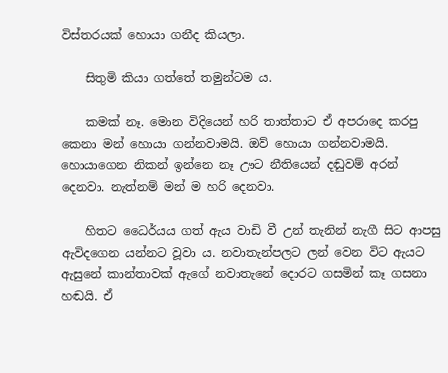විස්තරයක් හොයා ගනීද කියලා.

    සිතුමි කියා ගත්තේ තමුන්ටම ය.

    කමක් නෑ. මොන විදියෙන් හරි තාත්තාට ඒ අපරාදෙ කරපු කෙනා මන් හොයා ගන්නවාමයි. ඔව් හොයා ගන්නවාමයි. හොයාගෙන නිකන් ඉන්නෙ නෑ ඌට නීතියෙන් දඬුවම් අරන් දෙනවා. නැත්නම් මන් ම හරි දෙනවා.

    හිතට ධෛර්යය ගත් ඇය වාඩි වී උන් තැනින් නැගී සිට ආපසු ඇවිදගෙන යන්නට වූවා ය. නවාතැන්පලට ලන් වෙන විට ඇයට ඇසුනේ කාන්තාවක් ඇගේ නවාතැනේ දොරට ගසමින් කෑ ගසනා හඬයි. ඒ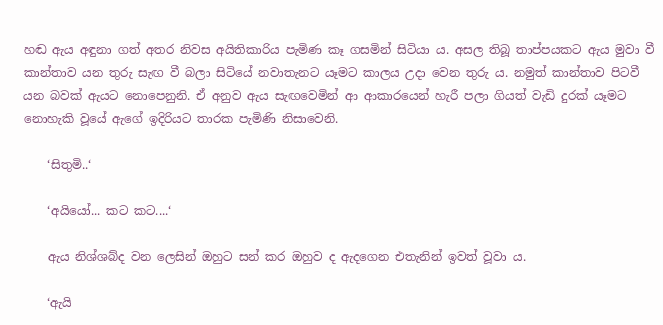හඬ ඇය අඳුනා ගත් අතර නිවස අයිතිකාරිය පැමිණ කෑ ගසමින් සිටියා ය. අසල තිබූ තාප්පයකට ඇය මුවා වී කාන්තාව යන තුරු සැඟ වී බලා සිටියේ නවාතැනට යෑමට කාලය උදා වෙන තුරු ය. නමුත් කාන්තාව පිටවී යන බවක් ඇයට නොපෙනුනි. ඒ අනුව ඇය සැඟවෙමින් ආ ආකාරයෙන් හැරී පලා ගියත් වැඩි දුරක් යෑමට නොහැකි වූයේ ඇගේ ඉදිරියට තාරක පැමිණි නිසාවෙනි.

    ‘සිතුමි..‘

    ‘අයියෝ... කට කට....‘

    ඇය නිශ්ශබ්ද වන ලෙසින් ඔහුට සන් කර ඔහුව ද ඇදගෙන එතැනින් ඉවත් වූවා ය.

    ‘ඇයි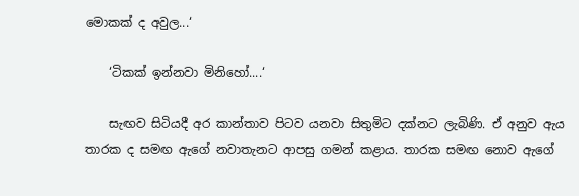මොකක් ද අවුල...‘

    ‘ටිකක් ඉන්නවා මිනිහෝ....‘

    සැඟව සිටියදී අර කාන්තාව පිටව යනවා සිතුමිට දක්නට ලැබිණි. ඒ අනුව ඇය තාරක ද සමඟ ඇගේ නවාතැනට ආපසු ගමන් කළාය. තාරක සමඟ නොව ඇගේ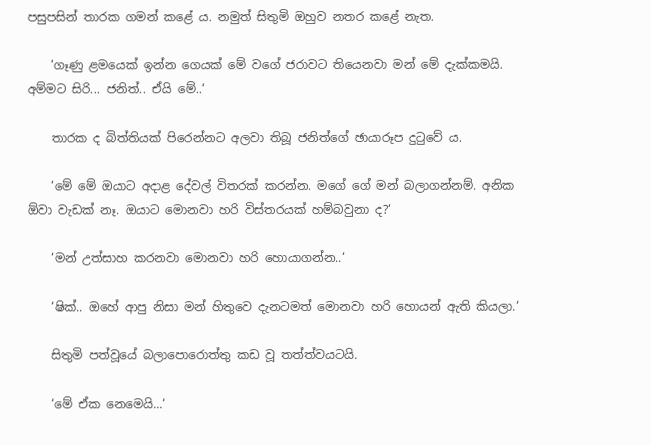පසුපසින් තාරක ගමන් කළේ ය. නමුත් සිතුමි ඔහුව නතර කළේ නැත.

    ‘ගෑණු ළමයෙක් ඉන්න ගෙයක් මේ වගේ ජරාවට තියෙනවා මන් මේ දැක්කමයි. අම්මට සිරි... ජනිත්.. ඒයි මේ..‘

    තාරක ද බිත්තියක් පිරෙන්නට අලවා තිබූ ජනිත්ගේ ඡායාරූප දුටුවේ ය.

    ‘මේ මේ ඔයාට අදාළ දේවල් විතරක් කරන්න. මගේ ගේ මන් බලාගන්නම්. අනික ඕවා වැඩක් නෑ. ඔයාට මොනවා හරි විස්තරයක් හම්බවුනා ද?‘

    ‘මන් උත්සාහ කරනවා මොනවා හරි හොයාගන්න..‘

    ‘ෂික්.. ඔහේ ආපු නිසා මන් හිතුවෙ දැනටමත් මොනවා හරි හොයන් ඇති කියලා.‘

    සිතුමි පත්වූයේ බලාපොරොත්තු කඩ වූ තත්ත්වයටයි.

    ‘මේ ඒක නෙමෙයි...‘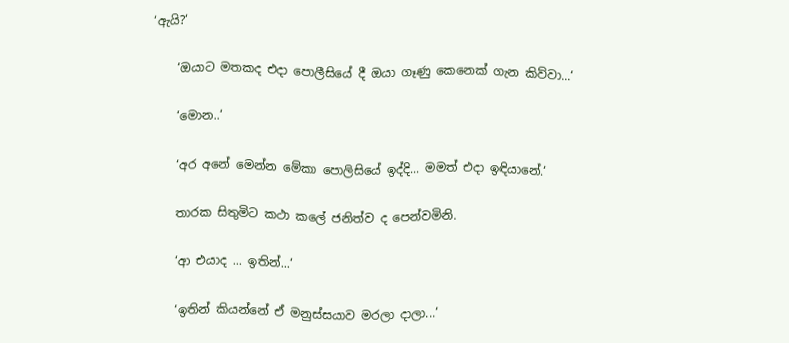‘ඇයි?‘

    ‘ඔයාට මතකද එදා පොලීසියේ දී ඔයා ගෑණු කෙනෙක් ගැන කිව්වා...‘

    ‘මොන..‘

    ‘අර අනේ මෙන්න මේකා පොලිසියේ ඉද්දි... මමත් එදා ඉඳියානේ.‘

    තාරක සිතුමිට කථා කලේ ජනිත්ව ද පෙන්වමිනි.

    ‘ආ එයාද ... ඉතින්...‘

    ‘ඉතින් කියන්නේ ඒ මනුස්සයාව මරලා දාලා...‘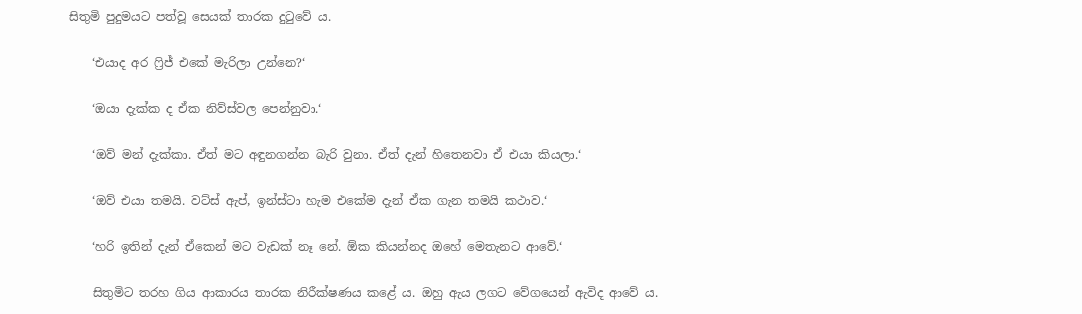සිතුමි පුදුමයට පත්වූ සෙයක් තාරක දුටුවේ ය.

    ‘එයාද අර ෆ්‍රිජ් එකේ මැරිලා උන්නෙ?‘

    ‘ඔයා දැක්ක ද ඒක නිව්ස්වල පෙන්නුවා.‘

    ‘ඔව් මන් දැක්කා. ඒත් මට අඳුනගන්න බැරි වුනා. ඒත් දැන් හිතෙනවා ඒ එයා කියලා.‘

    ‘ඔව් එයා තමයි. වට්ස් ඇප්, ඉන්ස්ටා හැම එකේම දැන් ඒක ගැන තමයි කථාව.‘

    ‘හරි ඉතින් දැන් ඒකෙන් මට වැඩක් නෑ නේ. ඕක කියන්නද ඔහේ මෙතැනට ආවේ.‘

    සිතුමිට තරහ ගිය ආකාරය තාරක නිරීක්ෂණය කළේ ය. ඔහු ඇය ලගට වේගයෙන් ඇවිද ආවේ ය.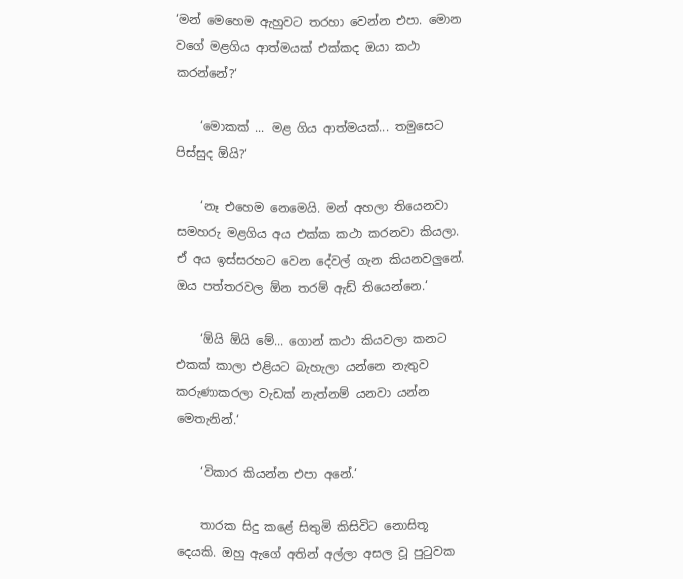‘මන් මෙහෙම ඇහුවට තරහා වෙන්න එපා. මොන වගේ මළගිය ආත්මයක් එක්කද ඔයා කථා කරන්නේ?‘

    ‘මොකක් ... මළ ගිය ආත්මයක්... තමුසෙට පිස්සුද ඕයි?‘

    ‘නෑ එහෙම නෙමෙයි. මන් අහලා තියෙනවා සමහරු මළගිය අය එක්ක කථා කරනවා කියලා. ඒ අය ඉස්සරහට වෙන දේවල් ගැන කියනවලුනේ. ඔය පත්තරවල ඕන තරම් ඇඩ් තියෙන්නෙ.‘

    ‘ඕයි ඕයි මේ... ගොන් කථා කියවලා කනට එකක් කාලා එළියට බැහැලා යන්නෙ නැතුව කරුණාකරලා වැඩක් නැත්නම් යනවා යන්න මෙතැනින්.‘

    ‘විකාර කියන්න එපා අනේ.‘

    තාරක සිදු කළේ සිතුමි කිසිවිට නොසිතූ දෙයකි. ඔහු ඇගේ අතින් අල්ලා අසල වූ පුටුවක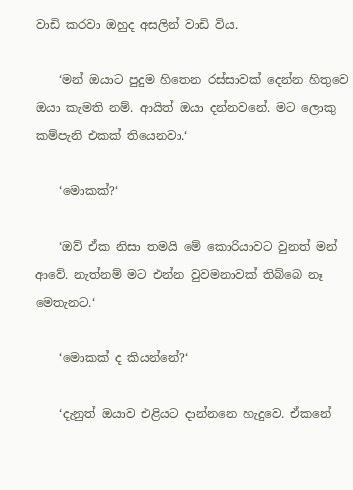වාඩි කරවා ඔහුද අසලින් වාඩි විය.

    ‘මන් ඔයාට පුදුම හිතෙන රස්සාවක් දෙන්න හිතුවෙ ඔයා කැමති නම්. ආයිත් ඔයා දන්නවනේ. මට ලොකු කම්පැනි එකක් තියෙනවා.‘

    ‘මොකක්?‘

    ‘ඔව් ඒක නිසා තමයි මේ කොරියාවට වුනත් මන් ආවේ. නැත්නම් මට එන්න වුවමනාවක් තිබ්බෙ නෑ මෙතැනට.‘

    ‘මොකක් ද කියන්නේ?‘

    ‘දැනුත් ඔයාව එළියට දාන්නනෙ හැදුවෙ. ඒකනේ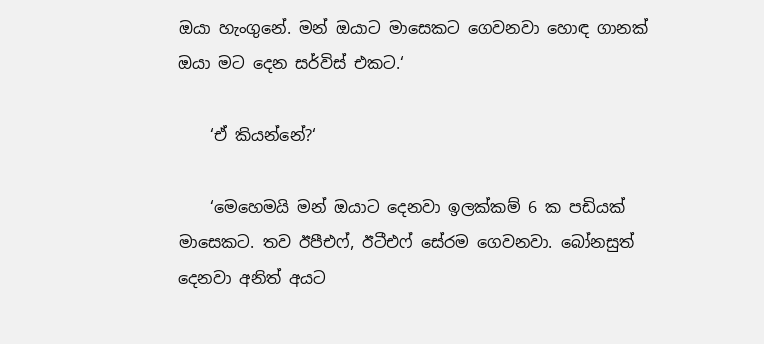ඔයා හැංගුනේ. මන් ඔයාට මාසෙකට ගෙවනවා හොඳ ගානක් ඔයා මට දෙන සර්විස් එකට.‘

    ‘ඒ කියන්නේ?‘

    ‘මෙහෙමයි මන් ඔයාට දෙනවා ඉලක්කම් 6 ක පඩියක් මාසෙකට. තව ඊපීඑෆ්, ඊටීඑෆ් සේරම ගෙවනවා. බෝනසුත් දෙනවා අනිත් අයට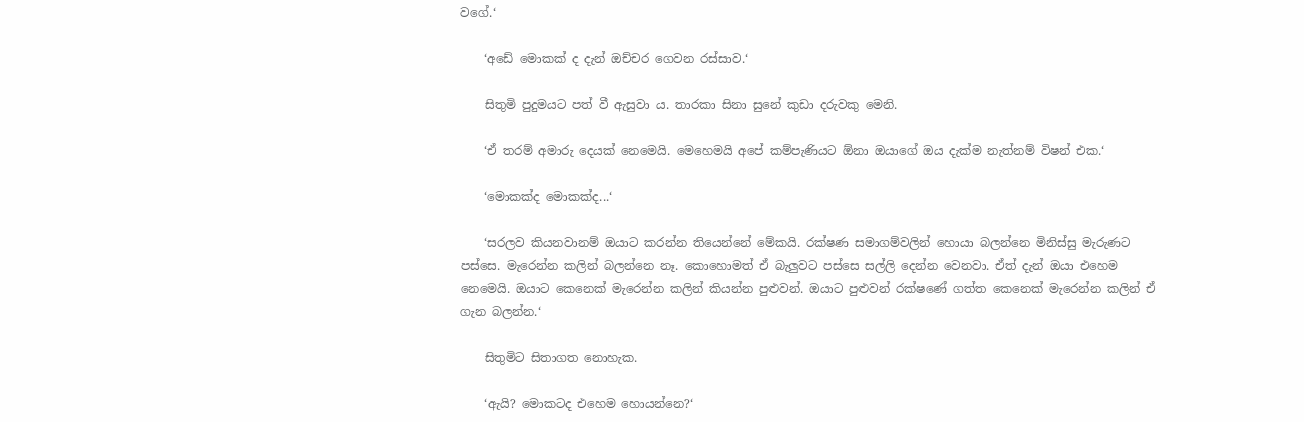වගේ.‘

    ‘අඩේ මොකක් ද දැන් ඔච්චර ගෙවන රස්සාව.‘

    සිතුමි පුදුමයට පත් වී ඇසුවා ය. තාරකා සිනා සුනේ කුඩා දරුවකු මෙනි.

    ‘ඒ තරම් අමාරු දෙයක් නෙමෙයි. මෙහෙමයි අපේ කම්පැණියට ඕනා ඔයාගේ ඔය දැක්ම නැත්නම් විෂන් එක.‘

    ‘මොකක්ද මොකක්ද...‘

    ‘සරලව කියනවානම් ඔයාට කරන්න තියෙන්නේ මේකයි. රක්ෂණ සමාගම්වලින් හොයා බලන්නෙ මිනිස්සු මැරුණට පස්සෙ. මැරෙන්න කලින් බලන්නෙ නෑ. කොහොමත් ඒ බැලුවට පස්සෙ සල්ලි දෙන්න වෙනවා. ඒත් දැන් ඔයා එහෙම නෙමෙයි. ඔයාට කෙනෙක් මැරෙන්න කලින් කියන්න පුළුවන්. ඔයාට පුළුවන් රක්ෂණේ ගත්ත කෙනෙක් මැරෙන්න කලින් ඒ ගැන බලන්න.‘

    සිතුමිට සිතාගත නොහැක.

    ‘ඇයි? මොකටද එහෙම හොයන්නෙ?‘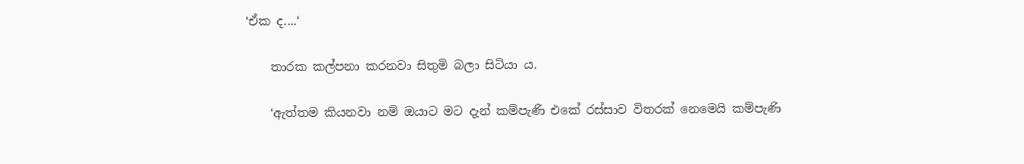‘ඒක ද....‘

    තාරක කල්පනා කරනවා සිතුමි බලා සිටියා ය.

    ‘ඇත්තම කියනවා නම් ඔයාට මට දැන් කම්පැණි එකේ රස්සාව විතරක් නෙමෙයි කම්පැණි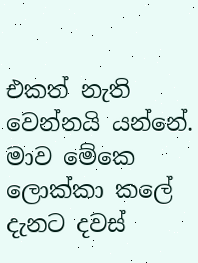එකත් නැති වෙන්නයි යන්නේ. මාව මේකෙ ලොක්කා කලේ දැනට දවස්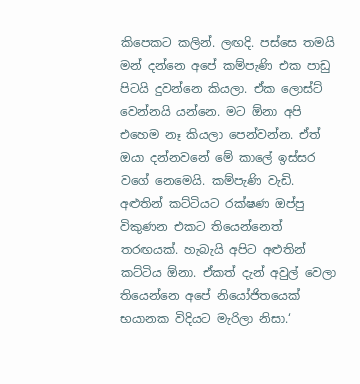කිපෙකට කලින්. ලඟදි. පස්සෙ තමයි මන් දන්නෙ අපේ කම්පැණි එක පාඩු පිටයි දුවන්නෙ කියලා. ඒක ලොස්ට් වෙන්නයි යන්නෙ. මට ඕනා අපි එහෙම නෑ කියලා පෙන්වන්න. ඒත් ඔයා දන්නවනේ මේ කාලේ ඉස්සර වගේ නෙමෙයි. කම්පැණි වැඩි. අළුතින් කට්ටියට රක්ෂණ ඔප්පු විකුණන එකට තියෙන්නෙත් තරඟයක්. හැබැයි අපිට අළුතින් කට්ටිය ඕනා. ඒකත් දැන් අවුල් වෙලා තියෙන්නෙ අපේ නියෝජිතයෙක් භයානක විදියට මැරිලා නිසා.‘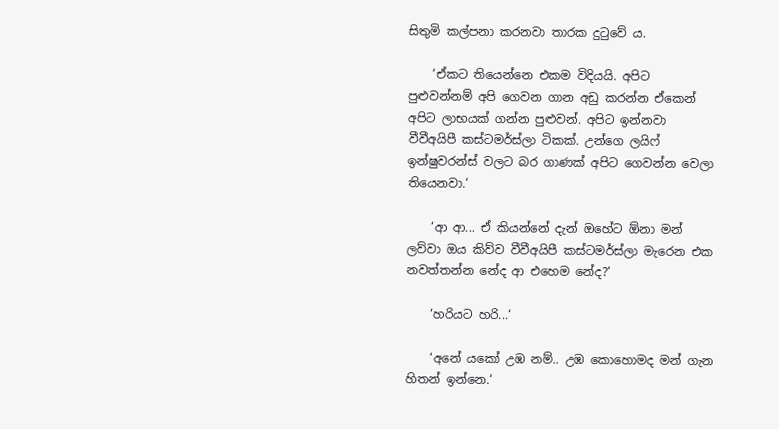සිතුමි කල්පනා කරනවා තාරක දුටුවේ ය.

    ‘ඒකට තියෙන්නෙ එකම විදියයි. අපිට පුළුවන්නම් අපි ගෙවන ගාන අඩු කරන්න ඒකෙන් අපිට ලාභයක් ගන්න පුළුවන්. අපිට ඉන්නවා වීවීඅයිපී කස්ටමර්ස්ලා ටිකක්. උන්ගෙ ලයිෆ් ඉන්ෂුවරන්ස් වලට බර ගාණක් අපිට ගෙවන්න වෙලා තියෙනවා.‘

    ‘ආ ආ... ඒ කියන්නේ දැන් ඔහේට ඕනා මන් ලව්වා ඔය කිව්ව වීවීඅයිපී කස්ටමර්ස්ලා මැරෙන එක නවත්තන්න නේද ආ එහෙම නේද?‘

    ‘හරියට හරි...‘

    ‘අනේ යකෝ උඹ නම්.. උඹ කොහොමද මන් ගැන හිතන් ඉන්නෙ.‘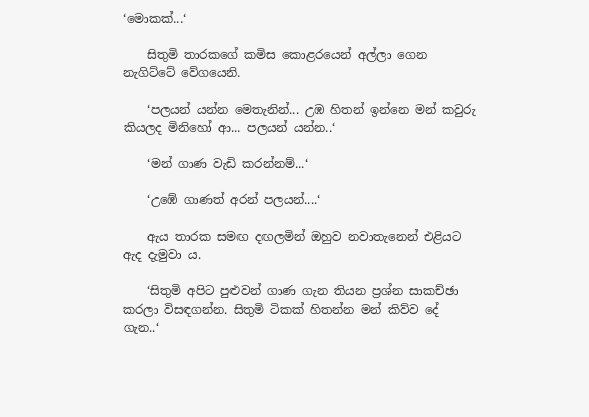‘මොකක්...‘

    සිතුමි තාරකගේ කමිස කොළරයෙන් අල්ලා ගෙන නැගිට්ටේ වේගයෙනි.

    ‘පලයන් යන්න මෙතැනින්... උඹ හිතන් ඉන්නෙ මන් කවුරු කියලද මිනිහෝ ආ... පලයන් යන්න..‘

    ‘මන් ගාණ වැඩි කරන්නම්...‘

    ‘උඹේ ගාණත් අරන් පලයන්....‘

    ඇය තාරක සමඟ දඟලමින් ඔහුව නවාතැනෙන් එළියට ඇද දැමුවා ය.

    ‘සිතුමි අපිට පුළුවන් ගාණ ගැන තියන ප්‍රශ්න සාකච්ඡා කරලා විසඳගන්න. සිතුමි ටිකක් හිතන්න මන් කිව්ව දේ ගැන..‘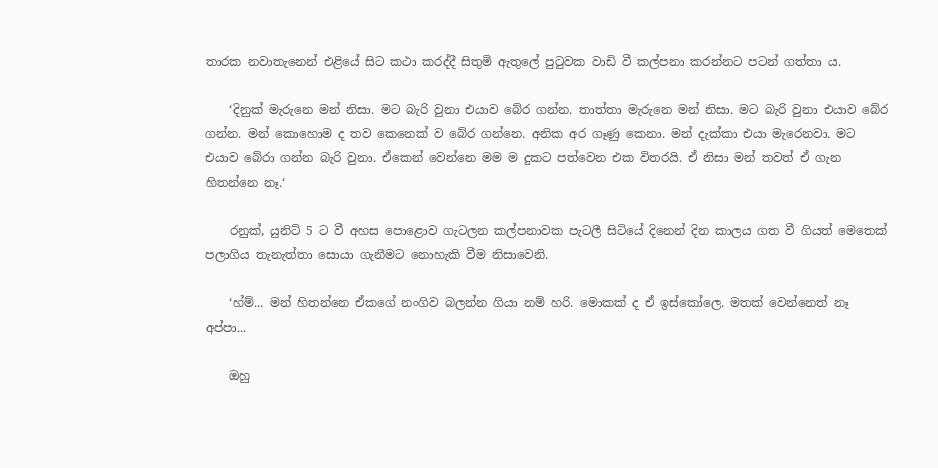තාරක නවාතැනෙන් එළියේ සිට කථා කරද්දී සිතුමි ඇතුලේ පුටුවක වාඩි වී කල්පනා කරන්නට පටන් ගත්තා ය.

    ‘දිනුක් මැරුනෙ මන් නිසා. මට බැරි වුනා එයාව බේර ගන්න. තාත්තා මැරුනෙ මන් නිසා. මට බැරි වුනා එයාව බේර ගන්න. මන් කොහොම ද තව කෙනෙක් ව බේර ගන්නෙ. අනික අර ගෑණු කෙනා. මන් දැක්කා එයා මැරෙනවා. මට එයාව බේරා ගන්න බැරි වුනා. ඒකෙන් වෙන්නෙ මම ම දුකට පත්වෙන එක විතරයි. ඒ නිසා මන් තවත් ඒ ගැන හිතන්නෙ නෑ.‘

    රනුක්, යුනිට් 5 ට වී අහස පොළොව ගැටලන කල්පනාවක පැටලී සිටියේ දිනෙන් දින කාලය ගත වී ගියත් මෙතෙක් පලාගිය තැනැත්තා සොයා ගැනීමට නොහැකි වීම නිසාවෙනි.

    ‘හ්ම්... මන් හිතන්නෙ ඒකගේ නංගිව බලන්න ගියා නම් හරි. මොකක් ද ඒ ඉස්කෝලෙ. මතක් වෙන්නෙත් නෑ අප්පා...

    ඔහු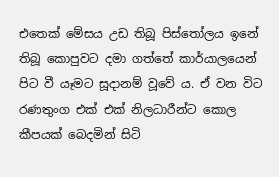එතෙක් මේසය උඩ තිබූ පිස්තෝලය ඉනේ තිබූ කොපුවට දමා ගත්තේ කාර්යාලයෙන් පිට වී යෑමට සූදානම් වූවේ ය. ඒ වන විට රණතුංග එක් එක් නිලධාරීන්ට කොල කීපයක් බෙදමින් සිටි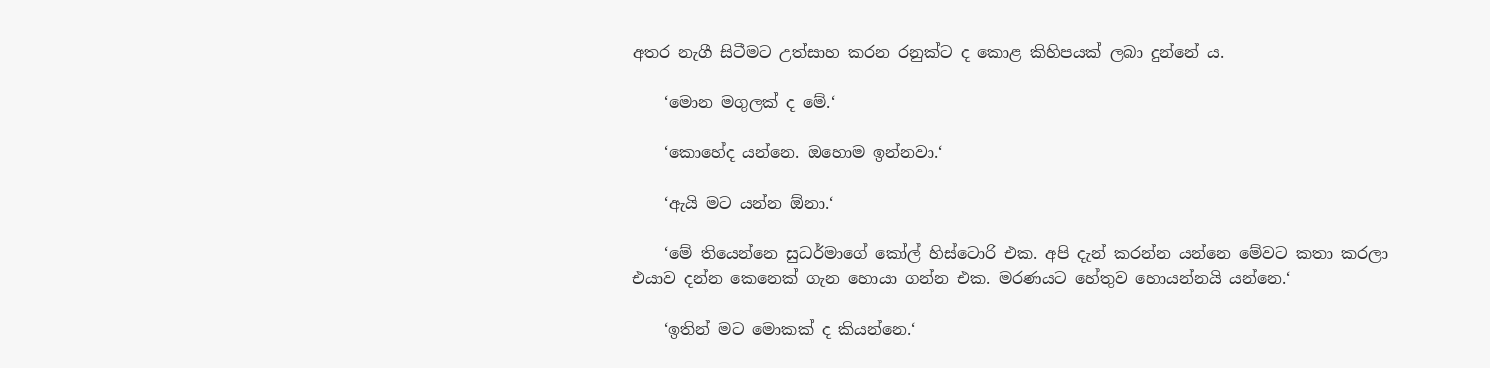අතර නැගී සිටීමට උත්සාහ කරන රනුක්ට ද කොළ කිහිපයක් ලබා දුන්නේ ය.

    ‘මොන මගුලක් ද මේ.‘

    ‘කොහේද යන්නෙ. ඔහොම ඉන්නවා.‘

    ‘ඇයි මට යන්න ඕනා.‘

    ‘මේ තියෙන්නෙ සුධර්මාගේ කෝල් හිස්ටොරි එක. අපි දැන් කරන්න යන්නෙ මේවට කතා කරලා එයාව දන්න කෙනෙක් ගැන හොයා ගන්න එක. මරණයට හේතුව හොයන්නයි යන්නෙ.‘

    ‘ඉතින් මට මොකක් ද කියන්නෙ.‘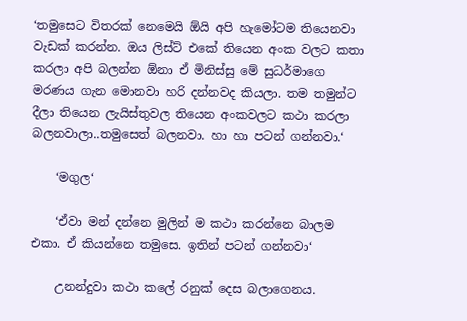‘තමුසෙට විතරක් නෙමෙයි ඕයි අපි හැමෝටම තියෙනවා වැඩක් කරන්න. ඔය ලිස්ට් එකේ තියෙන අංක වලට කතා කරලා අපි බලන්න ඕනා ඒ මිනිස්සු මේ සුධර්මාගෙ මරණය ගැන මොනවා හරි දන්නවද කියලා. තම තමුන්ට දීලා තියෙන ලැයිස්තුවල තියෙන අංකවලට කථා කරලා බලනවාලා..තමුසෙත් බලනවා. හා හා පටන් ගන්නවා.‘

    ‘මගුල‘

    ‘ඒවා මන් දන්නෙ මුලින් ම කථා කරන්නෙ බාලම එකා. ඒ කියන්නෙ තමුසෙ. ඉතින් පටන් ගන්නවා‘

    උනන්දුවා කථා කලේ රනුක් දෙස බලාගෙනය.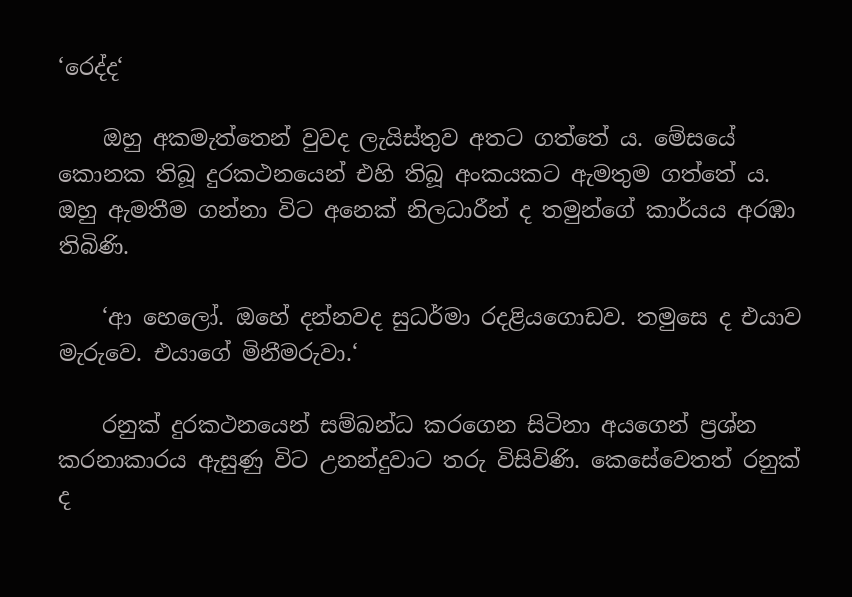‘රෙද්ද‘

    ඔහු අකමැත්තෙන් වුවද ලැයිස්තුව අතට ගත්තේ ය. මේසයේ කොනක තිබූ දුරකථනයෙන් එහි තිබූ අංකයකට ඇමතුම ගත්තේ ය. ඔහු ඇමතීම ගන්නා විට අනෙක් නිලධාරීන් ද තමුන්ගේ කාර්යය අරඹා තිබිණි.

    ‘ආ හෙලෝ. ඔහේ දන්නවද සුධර්මා රදළියගොඩව. තමුසෙ ද එයාව මැරුවෙ. එයාගේ මිනීමරුවා.‘

    රනුක් දුරකථනයෙන් සම්බන්ධ කරගෙන සිටිනා අයගෙන් ප්‍රශ්න කරනාකාරය ඇසුණු විට උනන්දුවාට තරු විසිවිණි. කෙසේවෙතත් රනුක් ද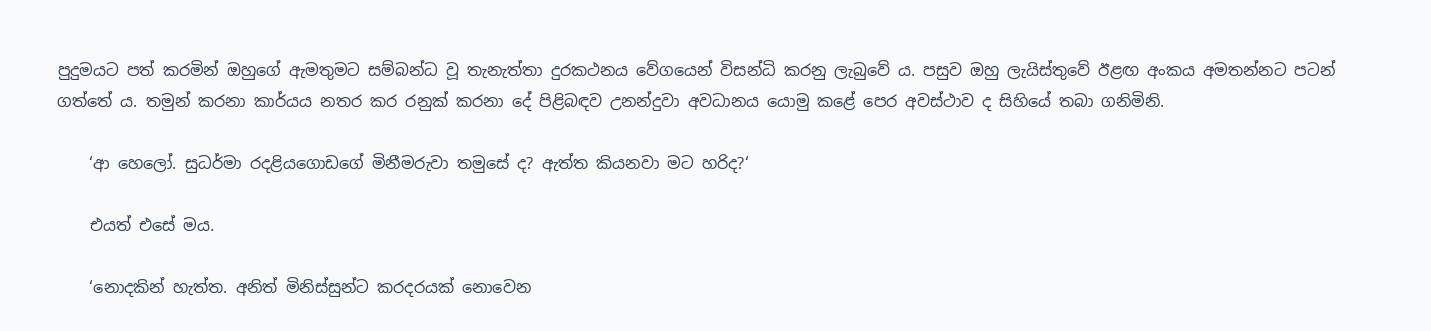පුදුමයට පත් කරමින් ඔහුගේ ඇමතුමට සම්බන්ධ වූ තැනැත්තා දුරකථනය වේගයෙන් විසන්ධි කරනු ලැබුවේ ය. පසුව ඔහු ලැයිස්තුවේ ඊළඟ අංකය අමතන්නට පටන් ගත්තේ ය. තමුන් කරනා කාර්යය නතර කර රනුක් කරනා දේ පිළිබඳව උනන්දුවා අවධානය යොමු කළේ පෙර අවස්ථාව ද සිහියේ තබා ගනිමිනි.

    ‘ආ හෙලෝ. සුධර්මා රදළියගොඩගේ මිනීමරුවා තමුසේ ද? ඇත්ත කියනවා මට හරිද?‘

    එයත් එසේ මය.

    ‘නොදකින් හැත්ත. අනිත් මිනිස්සුන්ට කරදරයක් නොවෙන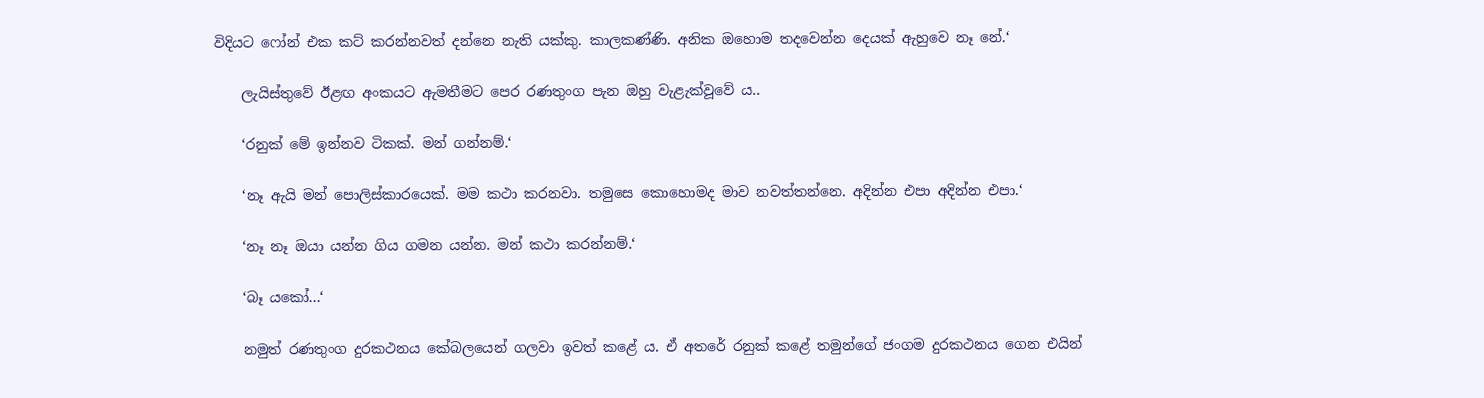විදියට ෆෝන් එක කට් කරන්නවත් දන්නෙ නැති යක්කු. කාලකණ්ණි. අනික ඔහොම තදවෙන්න දෙයක් ඇහුවෙ නෑ නේ.‘

    ලැයිස්තුවේ ඊළඟ අංකයට ඇමතීමට පෙර රණතුංග පැන ඔහු වැළැක්වූවේ ය..

    ‘රනුක් මේ ඉන්නව ටිකක්. මන් ගන්නම්.‘

    ‘නෑ ඇයි මන් පොලිස්කාරයෙක්. මම කථා කරනවා. තමුසෙ කොහොමද මාව නවත්තන්නෙ. අදින්න එපා අදින්න එපා.‘

    ‘නෑ නෑ ඔයා යන්න ගිය ගමන යන්න. මන් කථා කරන්නම්.‘

    ‘බෑ යකෝ...‘

    නමුත් රණතුංග දුරකථනය කේබලයෙන් ගලවා ඉවත් කළේ ය. ඒ අතරේ රනුක් කළේ තමුන්ගේ ජංගම දුරකථනය ගෙන එයින්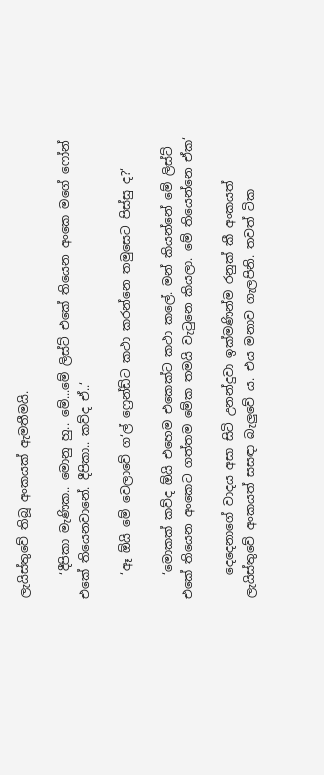ලැයිස්තුවේ තිබූ අංකයක් ඇමතීමයි.

    ‘දීපිකා මැණික.. මොනු හු.. මේ...මේ ලිස්ට් එකේ තියෙන අංකෙ මගේ ෆෝන් එකේ තියෙනවානේ. දීපිකා.. කව්ද ඒ..‘

    ‘ඈ ඕයි මේ වෙලාවේ ග‘ල් ‍ෆ්‍රෙන්ඩ්ට කථා කරන්නෙ තමුසෙට පිස්සු ද?‘

    ‘මොකක් කව්ද ඕයි එහෙම එකෙක්ට කථා කලේ. මන් කියන්නේ මේ ලිස්ට් එකේ තියෙන අංකෙට ගත්තම මේක තමයි වැටුනෙ කියලා. මේ තියෙන්නෙ ඒක‘

    දෙදෙනාගේ වාදය අසා සිටි උනන්දුවා ඉක්මණින්ම රනුක් කී අංකයත් ලැයිස්තුවේ අංකයත් සසඳා බැලුවේ ය. එය මනාව ගැලපිනි. තවත් ටික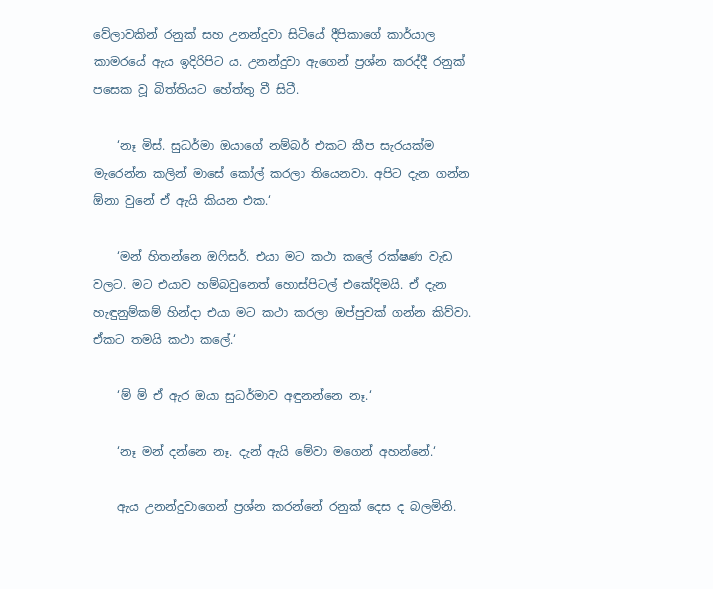වේලාවකින් රනුක් සහ උනන්දුවා සිටියේ දීපිකාගේ කාර්යාල කාමරයේ ඇය ඉදිරිපිට ය. උනන්දුවා ඇගෙන් ප්‍රශ්න කරද්දී රනුක් පසෙක වූ බිත්තියට හේත්තු වී සිටී.

    ‘නෑ මිස්. සුධර්මා ඔයාගේ නම්බර් එකට කීප සැරයක්ම මැරෙන්න කලින් මාසේ කෝල් කරලා තියෙනවා. අපිට දැන ගන්න ඕනා වුනේ ඒ ඇයි කියන එක.‘

    ‘මන් හිතන්නෙ ඔෆිසර්. එයා මට කථා කලේ රක්ෂණ වැඩ වලට. මට එයාව හම්බවුනෙත් හොස්පිටල් එකේදිමයි. ඒ දැන හැඳුනුම්කම් හින්දා එයා මට කථා කරලා ඔප්පුවක් ගන්න කිව්වා. ඒකට තමයි කථා කලේ.‘

    ‘ම් ම් ඒ ඇර ඔයා සුධර්මාව අඳුනන්නෙ නෑ.‘

    ‘නෑ මන් දන්නෙ නෑ. දැන් ඇයි මේවා මගෙන් අහන්නේ.‘

    ඇය උනන්දුවාගෙන් ප්‍රශ්න කරන්නේ රනුක් දෙස ද බලමිනි.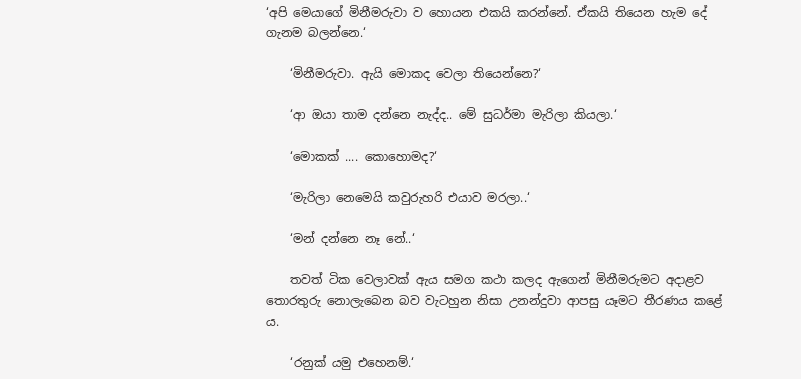‘අපි මෙයාගේ මිනීමරුවා ව හොයන එකයි කරන්නේ. ඒකයි තියෙන හැම දේ ගැනම බලන්නෙ.‘

    ‘මිනීමරුවා. ඇයි මොකද වෙලා තියෙන්නෙ?‘

    ‘ආ ඔයා තාම දන්නෙ නැද්ද.. මේ සුධර්මා මැරිලා කියලා.‘

    ‘මොකක් .... කොහොමද?‘

    ‘මැරිලා නෙමෙයි කවුරුහරි එයාව මරලා..‘

    ‘මන් දන්නෙ නෑ නේ..‘

    තවත් ටික වෙලාවක් ඇය සමග කථා කලද ඇගෙන් මිනීමරුමට අදාළව තොරතුරු නොලැබෙන බව වැටහුන නිසා උනන්දුවා ආපසු යෑමට තීරණය කළේ ය.

    ‘රනුක් යමු එහෙනම්.‘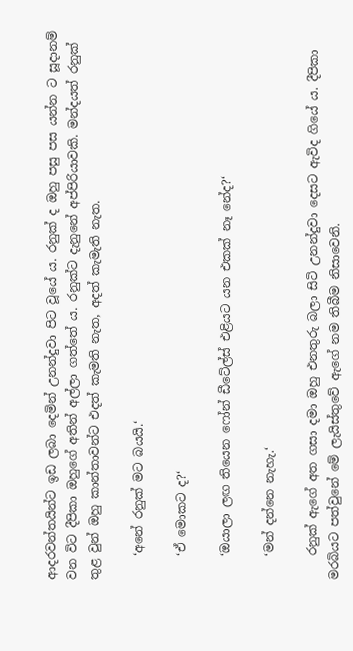ආදරවන්තයින්ට ඉඩ ලබා දෙමින් උනන්දුවා පිට වූයේ ය. රනුක් ද ඔහු පසු පස යන්න ට සූදානම් වන විට දීපිකා ඔහුගේ අතින් අල්ලා ගත්තේ ය. රනුක්ට දැනුනේ අප්පිරියාවකි. මන්දයත් රනුක් තුළ වුන් ඔහු කාන්තාවන්ට එදත් කැමති නැත, අදත් කැමැති නැත.

    ‘අනේ රනුක් මට බයයි.‘

    ‘ඒ මොකට ද?‘

    ‘ඔයාලා ලඟ තියෙන ෆෝන් ඩීටේල්ස් එළියට යන එකක් නෑ නේද?‘

    ‘මන් දන්නෙ නැහැ.‘

    රනුක් ඇගේ අත ගසා දමා ඔහු එනතුරු බලා සිටි උනන්දුවා දෙසට ඇවිද ගියේ ය. දීපිකා මරබියට පත්වුනේ මේ ලැයිස්තුවේ ඇගේ නම තිබීම නිසාවෙනි.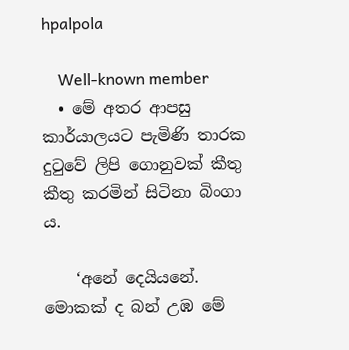hpalpola

    Well-known member
  • මේ අතර ආපසු කාර්යාලයට පැමිණි තාරක දුටුවේ ලිපි ගොනුවක් කීතු කීතු කරමින් සිටිනා බිංගා ය.

    ‘අනේ දෙයියනේ. මොකක් ද බන් උඹ මේ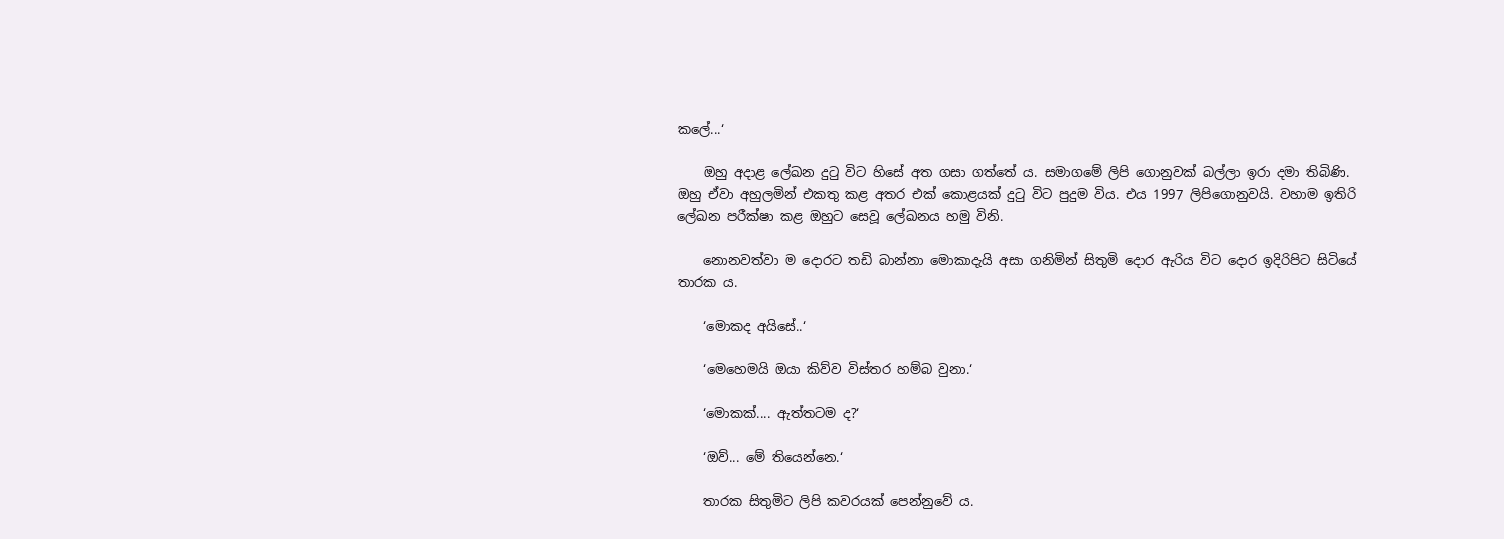කලේ...‘

    ඔහු අදාළ ලේඛන දුටු විට හිසේ අත ගසා ගත්තේ ය. සමාගමේ ලිපි ගොනුවක් බල්ලා ඉරා දමා තිබිණි. ඔහු ඒවා අහුලමින් එකතු කළ අතර එක් කොළයක් දුටු විට පුදුම විය. එය 1997 ලිපිගොනුවයි. වහාම ඉතිරි ලේඛන පරීක්ෂා කළ ඔහුට සෙවූ ලේඛනය හමු විනි.

    නොනවත්වා ම දොරට තඩි බාන්නා මොකාදැයි අසා ගනිමින් සිතුමි දොර ඇරිය විට දොර ඉදිරිපිට සිටියේ තාරක ය.

    ‘මොකද අයිසේ..‘

    ‘මෙහෙමයි ඔයා කිව්ව විස්තර හම්බ වුනා.‘

    ‘මොකක්.... ඇත්තටම ද?‘

    ‘ඔව්... මේ තියෙන්නෙ.‘

    තාරක සිතුමිට ලිපි කවරයක් පෙන්නුවේ ය.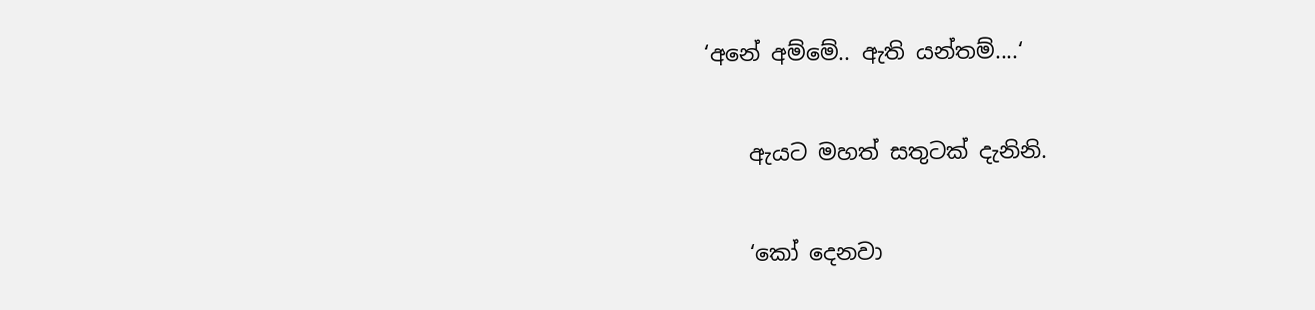‘අනේ අම්මේ.. ඇති යන්තම්....‘

    ඇයට මහත් සතුටක් දැනිනි.

    ‘කෝ දෙනවා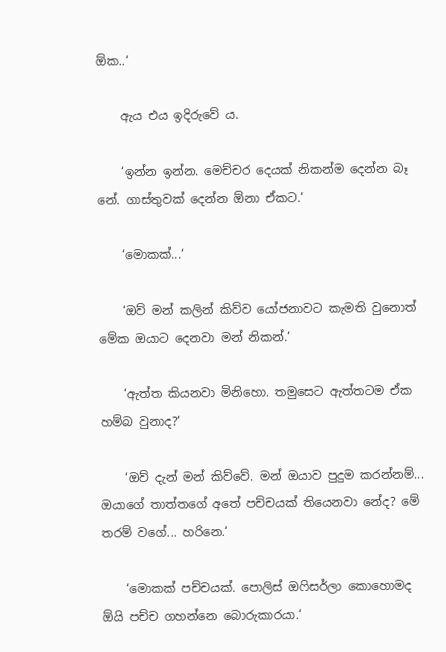ඕක..‘

    ඇය එය ඉදිරුවේ ය.

    ‘ඉන්න ඉන්න. මෙච්චර දෙයක් නිකන්ම දෙන්න බෑ නේ. ගාස්තුවක් දෙන්න ඕනා ඒකට.‘

    ‘මොකක්...‘

    ‘ඔව් මන් කලින් කිව්ව යෝජනාවට කැමති වුනොත් මේක ඔයාට දෙනවා මන් නිකන්.‘

    ‘ඇත්ත කියනවා මිනිහො. තමුසෙට ඇත්තටම ඒක හම්බ වුනාද?‘

    ‘ඔව් දැන් මන් කිව්වේ. මන් ඔයාව පුදුම කරන්නම්... ඔයාගේ තාත්තගේ අතේ පච්චයක් තියෙනවා නේද? මේ තරම් වගේ... හරිනෙ.‘

    ‘මොකක් පච්චයක්. පොලිස් ඔෆිසර්ලා කොහොමද ඕයි පච්ච ගහන්නෙ බොරුකාරයා.‘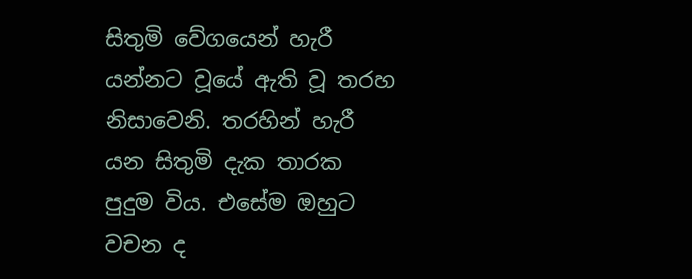සිතුමි වේගයෙන් හැරී යන්නට වූයේ ඇති වූ තරහ නිසාවෙනි. තරහින් හැරී යන සිතුමි දැක තාරක පුදුම විය. එසේම ඔහුට වචන ද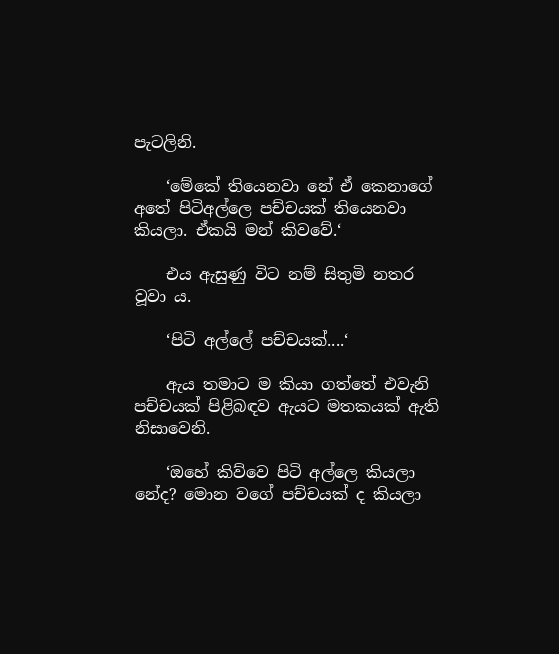පැටලිනි.

    ‘මේකේ තියෙනවා නේ ඒ කෙනාගේ අතේ පිටිඅල්ලෙ පච්චයක් තියෙනවා කියලා. ඒකයි මන් කිවවේ.‘

    එය ඇසුණු විට නම් සිතුමි නතර වූවා ය.

    ‘පිටි අල්ලේ පච්චයක්....‘

    ඇය තමාට ම කියා ගත්තේ එවැනි පච්චයක් පිළිබඳව ඇයට මතකයක් ඇති නිසාවෙනි.

    ‘ඔහේ කිව්වෙ පිටි අල්ලෙ කියලා නේද? මොන වගේ පච්චයක් ද කියලා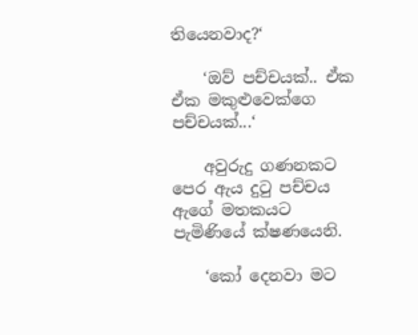තියෙනවාද?‘

    ‘ඔව් පච්චයක්.. ඒක ඒක මකුළුවෙක්ගෙ පච්චයක්...‘

    අවුරුදු ගණනකට පෙර ඇය දුටු පච්චය ඇගේ මතකයට පැමිණියේ ක්ෂණයෙනි.

    ‘කෝ දෙනවා මට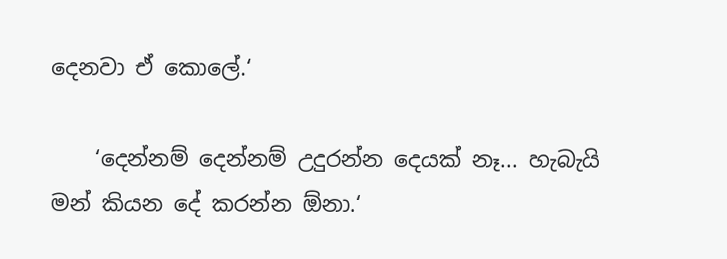දෙනවා ඒ කොලේ.‘

    ‘දෙන්නම් දෙන්නම් උදුරන්න දෙයක් නෑ... හැබැයි මන් කියන දේ කරන්න ඕනා.‘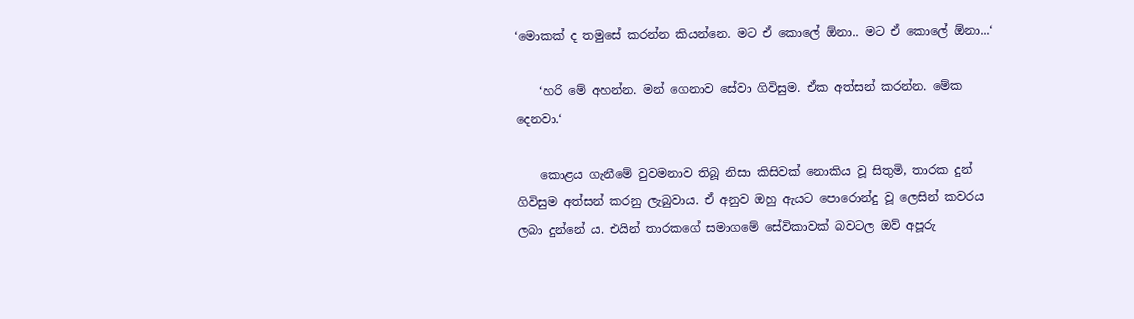‘මොකක් ද තමුසේ කරන්න කියන්නෙ. මට ඒ කොලේ ඕනා.. මට ඒ කොලේ ඕනා...‘

    ‘හරි මේ අහන්න. මන් ගෙනාව සේවා ගිවිසුම. ඒක අත්සන් කරන්න. මේක දෙනවා.‘

    කොළය ගැනීමේ වුවමනාව තිබූ නිසා කිසිවක් නොකිය වූ සිතුමි, තාරක දුන් ගිවිසුම අත්සන් කරනු ලැබුවාය. ඒ අනුව ඔහු ඇයට පොරොන්දු වූ ලෙසින් කවරය ලබා දුන්නේ ය. එයින් තාරකගේ සමාගමේ සේවිකාවක් බවටල ඔව් අපූරු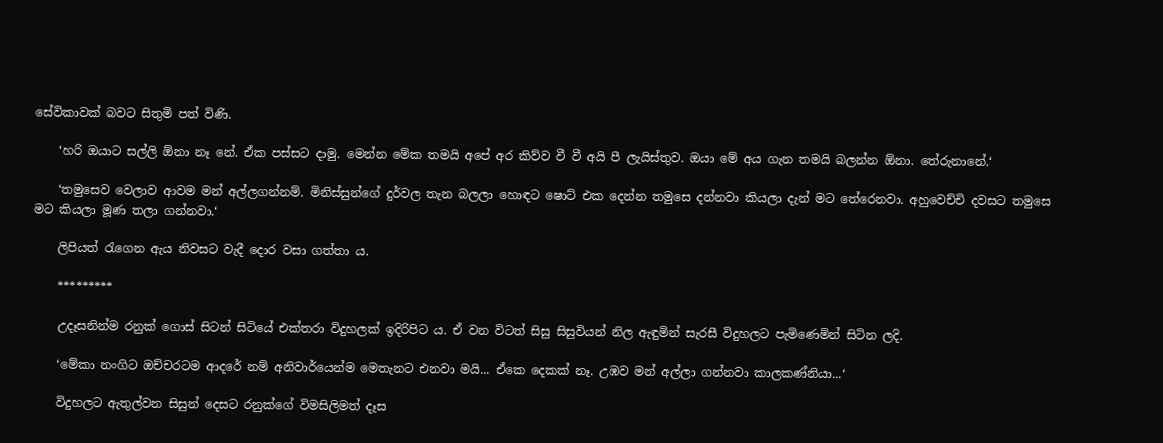සේවිකාවක් බවට සිතුමි පත් විණි.

    ‘හරි ඔයාට සල්ලි ඕනා නෑ නේ. ඒක පස්සට දාමු. මෙන්න මේක තමයි අපේ අර කිව්ව වී වී අයි පී ලැයිස්තුව. ඔයා මේ අය ගැන තමයි බලන්න ඕනා. තේරුනානේ.‘

    ‘තමුසෙව වෙලාව ආවම මන් අල්ලගන්නම්. මිනිස්සුන්ගේ දුර්වල තැන බලලා හොඳට ෂොට් එක දෙන්න තමුසෙ දන්නවා කියලා දැන් මට තේරෙනවා. අහුවෙච්චි දවසට තමුසෙ මට කියලා මූණ තලා ගන්නවා.‘

    ලිපියත් රැගෙන ඇය නිවසට වැදී දොර වසා ගත්තා ය.

    *********

    උදෑසනින්ම රනුක් ගොස් සිටන් සිටියේ එක්තරා විදුහලක් ඉදිරිපිට ය. ඒ වන විටත් සිසු සිසුවියන් නිල ඇඳුමින් සැරසී විදුහලට පැමිණෙමින් සිටින ලදි.

    ‘මේකා නංගිට ඔච්චරටම ආදරේ නම් අනිවාර්යෙන්ම මෙතැනට එනවා මයි... ඒකෙ දෙකක් නෑ. උඹව මන් අල්ලා ගන්නවා කාලකණ්නියා...‘

    විදුහලට ඇතුල්වන සිසුන් දෙසට රනුක්ගේ විමසිලිමත් දෑස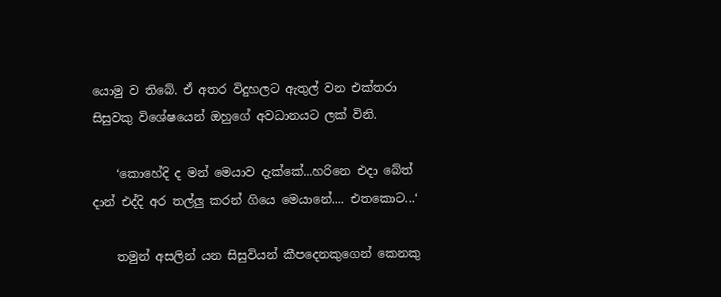යොමු ව තිබේ. ඒ අතර විදුහලට ඇතුල් වන එක්තරා සිසුවකු විශේෂයෙන් ඔහුගේ අවධානයට ලක් විනි.

    ‘කොහේදි ද මන් මෙයාව දැක්කේ...හරිනෙ එදා බේත් දාන් එද්දි අර තල්ලු කරන් ගියෙ මෙයානේ.... එතකොට...‘

    තමුන් අසලින් යන සිසුවියන් කීපදෙනකුගෙන් කෙනකු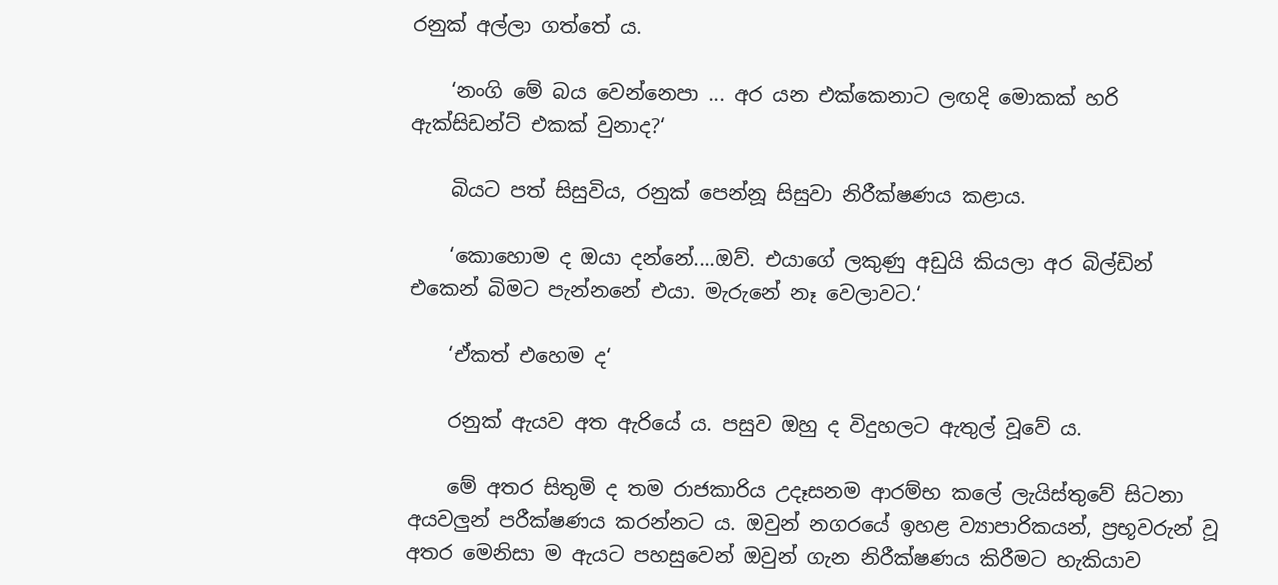රනුක් අල්ලා ගත්තේ ය.

    ‘නංගි මේ බය වෙන්නෙපා ... අර යන එක්කෙනාට ලඟදි මොකක් හරි ඇක්සිඩන්ට් එකක් වුනාද?‘

    බියට පත් සිසුවිය, රනුක් පෙන්නූ සිසුවා නිරීක්ෂණය කළාය.

    ‘කොහොම ද ඔයා දන්නේ....ඔව්. එයාගේ ලකුණු අඩුයි කියලා අර බිල්ඩින් එකෙන් බිමට පැන්නනේ එයා. මැරුනේ නෑ වෙලාවට.‘

    ‘ඒකත් එහෙම ද‘

    රනුක් ඇයව අත ඇරියේ ය. පසුව ඔහු ද විදුහලට ඇතුල් වූවේ ය.

    මේ අතර සිතුමි ද තම රාජකාරිය උදෑසනම ආරම්භ කලේ ලැයිස්තුවේ සිටනා අයවලුන් පරීක්ෂණය කරන්නට ය. ඔවුන් නගරයේ ඉහළ ව්‍යාපාරිකයන්, ප්‍රභූවරුන් වූ අතර මෙනිසා ම ඇයට පහසුවෙන් ඔවුන් ගැන නිරීක්ෂණය කිරීමට හැකියාව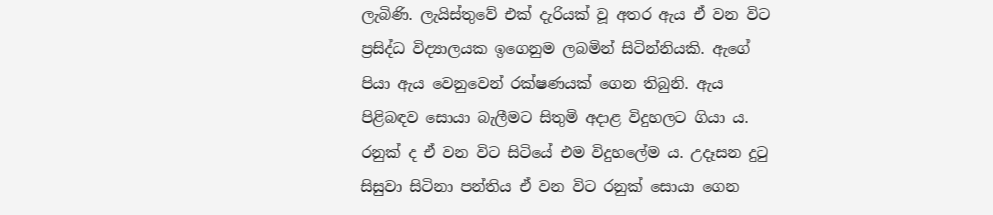ලැබිණි. ලැයිස්තුවේ එක් දැරියක් වූ අතර ඇය ඒ වන විට ප්‍රසිද්ධ විද්‍යාලයක ඉගෙනුම ලබමින් සිටින්නියකි. ඇගේ පියා ඇය වෙනුවෙන් රක්ෂණයක් ගෙන තිබුනි. ඇය පිළිබඳව සොයා බැලීමට සිතුමි අදාළ විදුහලට ගියා ය. රනුක් ද ඒ වන විට සිටියේ එම විදුහලේම ය. උදෑසන දුටු සිසුවා සිටිනා පන්තිය ඒ වන විට රනුක් සොයා ගෙන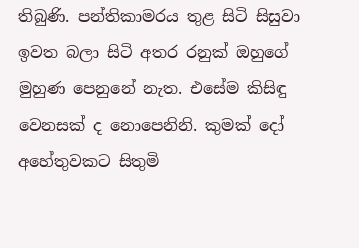තිබුණි. පන්තිකාමරය තුළ සිටි සිසුවා ඉවත බලා සිටි අතර රනුක් ඔහුගේ මුහුණ පෙනුනේ නැත. එසේම කිසිඳු වෙනසක් ද නොපෙනිනි. කුමක් දෝ අහේතුවකට සිතුමි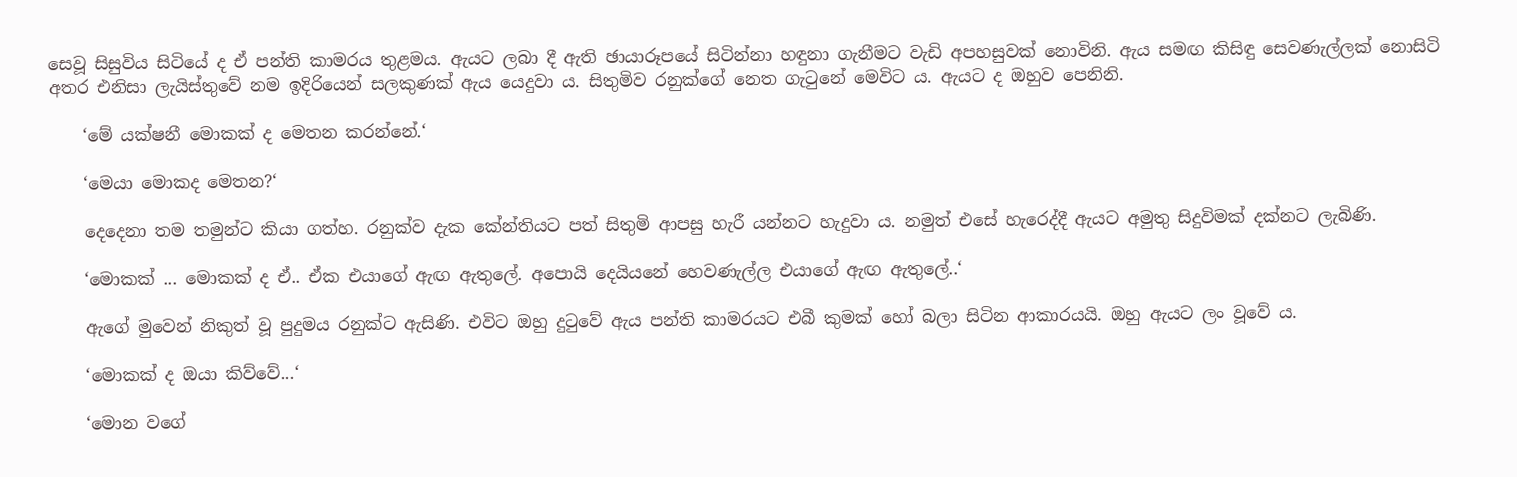සෙවූ සිසුවිය සිටියේ ද ඒ පන්ති කාමරය තුළමය. ඇයට ලබා දී ඇති ඡායාරූපයේ සිටින්නා හඳුනා ගැනීමට වැඩි අපහසුවක් නොවිනි. ඇය සමඟ කිසිඳු සෙවණැල්ලක් නොසිටි අතර එනිසා ලැයිස්තුවේ නම ඉදිරියෙන් සලකුණක් ඇය යෙදුවා ය. සිතුමිව රනුක්ගේ නෙත ගැටුනේ මෙවිට ය. ඇයට ද ඔහුව පෙනිනි.

    ‘මේ යක්ෂනී මොකක් ද මෙතන කරන්නේ.‘

    ‘මෙයා මොකද මෙතන?‘

    දෙදෙනා තම තමුන්ට කියා ගත්හ. රනුක්ව දැක කේන්තියට පත් සිතුමි ආපසු හැරී යන්නට හැදුවා ය. නමුත් එසේ හැරෙද්දී ඇයට අමුතු සිදුවිමක් දක්නට ලැබිණි.

    ‘මොකක් ... මොකක් ද ඒ.. ඒක එයාගේ ඇඟ ඇතුලේ. අපොයි දෙයියනේ හෙවණැල්ල එයාගේ ඇඟ ඇතුලේ..‘

    ඇගේ මුවෙන් නිකුත් වූ පුදුමය රනුක්ට ඇසිණි. එවිට ඔහු දුටුවේ ඇය පන්ති කාමරයට එබී කුමක් හෝ බලා සිටින ආකාරයයි. ඔහු ඇයට ලං වූවේ ය.

    ‘මොකක් ද ඔයා කිව්වේ...‘

    ‘මොන වගේ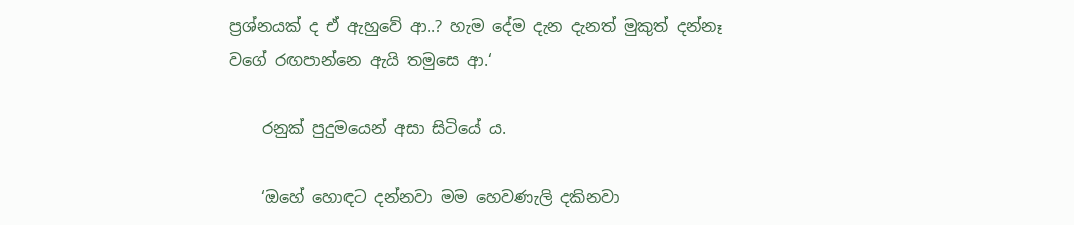ප්‍රශ්නයක් ද ඒ ඇහුවේ ආ..? හැම දේම දැන දැනත් මුකුත් දන්නෑ වගේ රඟපාන්නෙ ඇයි තමුසෙ ආ.‘

    රනුක් පුදුමයෙන් අසා සිටියේ ය.

    ‘ඔහේ හොඳට දන්නවා මම හෙවණැලි දකිනවා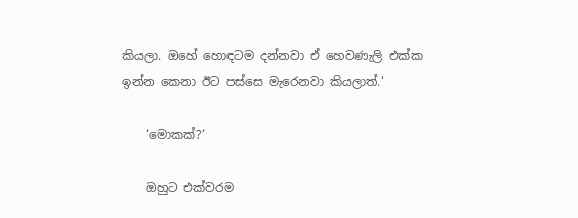කියලා. ඔහේ හොඳටම දන්නවා ඒ හෙවණැලි එක්ක ඉන්න කෙනා ඊට පස්සෙ මැරෙනවා කියලාත්.‘

    ‘මොකක්?‘

    ඔහුට එක්වරම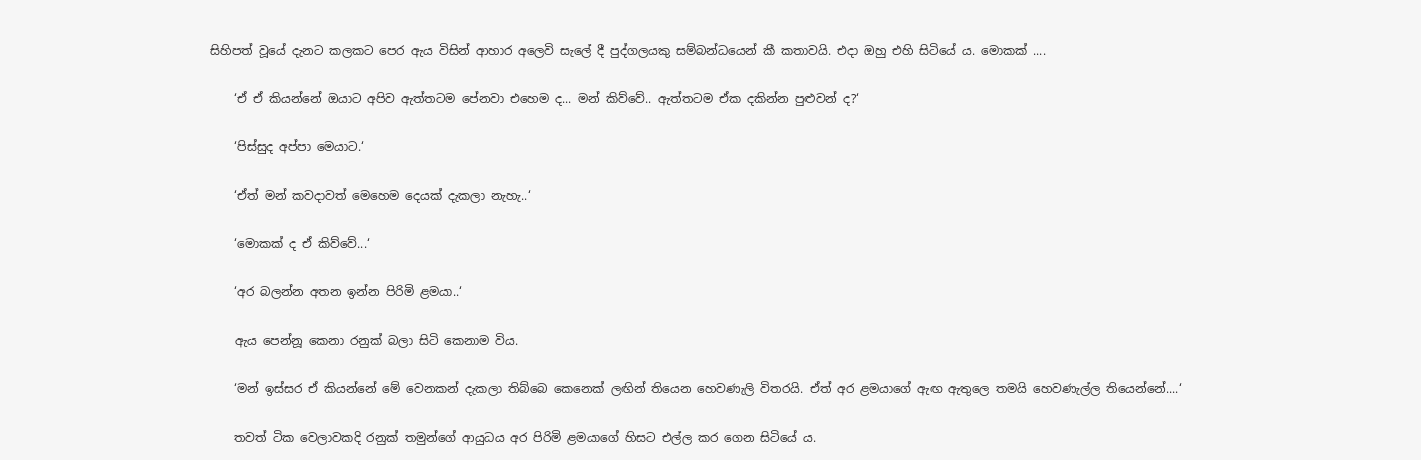සිහිපත් වූයේ දැනට කලකට පෙර ඇය විසින් ආහාර අලෙවි සැලේ දී පුද්ගලයකු සම්බන්ධයෙන් කී කතාවයි. එදා ඔහු එහි සිටියේ ය. මොකක් ....

    ‘ඒ ඒ කියන්නේ ඔයාට අපිව ඇත්තටම පේනවා එහෙම ද... මන් කිව්වේ.. ඇත්තටම ඒක දකින්න පුළුවන් ද?‘

    ‘පිස්සුද අප්පා මෙයාට.‘

    ‘ඒත් මන් කවදාවත් මෙහෙම දෙයක් දැකලා නැහැ..‘

    ‘මොකක් ද ඒ කිව්වේ...‘

    ‘අර බලන්න අතන ඉන්න පිරිමි ළමයා..‘

    ඇය පෙන්නූ කෙනා රනුක් බලා සිටි කෙනාම විය.

    ‘මන් ඉස්සර ඒ කියන්නේ මේ වෙනකන් දැකලා තිබ්බෙ කෙනෙක් ලඟින් තියෙන හෙවණැලි විතරයි. ඒත් අර ළමයාගේ ඇඟ ඇතුලෙ තමයි හෙවණැල්ල තියෙන්නේ....‘

    තවත් ටික වෙලාවකදි රනුක් තමුන්ගේ ආයුධය අර පිරිමි ළමයාගේ හිසට එල්ල කර ගෙන සිටියේ ය.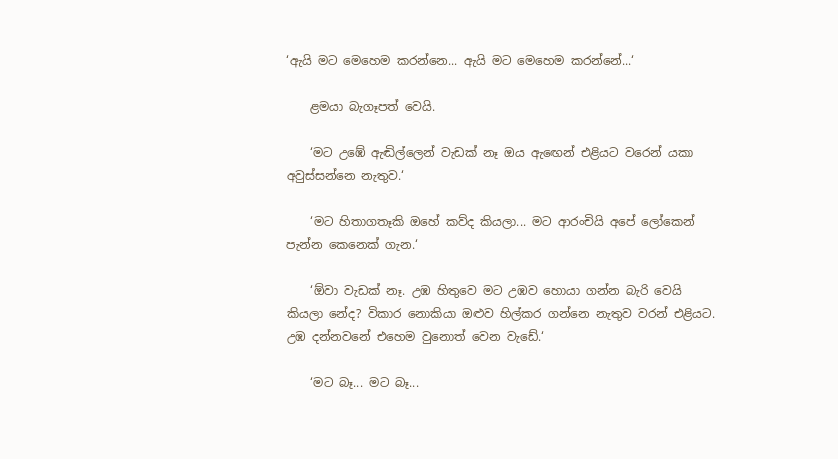‘ඇයි මට මෙහෙම කරන්නෙ... ඇයි මට මෙහෙම කරන්නේ...‘

    ළමයා බැගෑපත් වෙයි.

    ‘මට උඹේ ඇඬිල්ලෙන් වැඩක් නෑ ඔය ඇඟෙන් එළියට වරෙන් යකා අවුස්සන්නෙ නැතුව.‘

    ‘මට හිතාගතෑකි ඔහේ කව්ද කියලා... මට ආරංචියි අපේ ලෝකෙන් පැන්න කෙනෙක් ගැන.‘

    ‘ඕවා වැඩක් නෑ. උඹ හිතුවෙ මට උඹව හොයා ගන්න බැරි වෙයි කියලා නේද? විකාර නොකියා ඔළුව හිල්කර ගන්නෙ නැතුව වරන් එළියට. උඹ දන්නවනේ එහෙම වුනොත් වෙන වැඩේ.‘

    ‘මට බෑ... මට බෑ...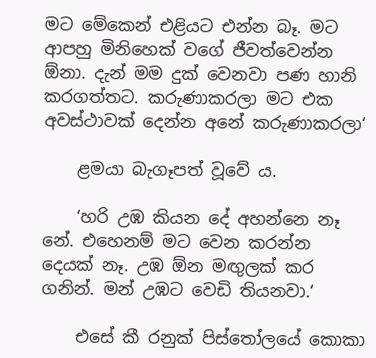මට මේකෙන් එළියට එන්න බෑ. මට ආපහු මිනිහෙක් වගේ ජීවත්වෙන්න ඕනා. දැන් මම දුක් වෙනවා පණ හානි කරගත්තට. කරුණාකරලා මට එක අවස්ථාවක් දෙන්න අනේ කරුණාකරලා‘

    ළමයා බැගෑපත් වූවේ ය.

    ‘හරි උඹ කියන දේ අහන්නෙ නෑ නේ. එහෙනම් මට වෙන කරන්න දෙයක් නෑ. උඹ ඕන මඟුලක් කර ගනින්. මන් උඹට වෙඩි තියනවා.‘

    එසේ කී රනුක් පිස්තෝලයේ කොකා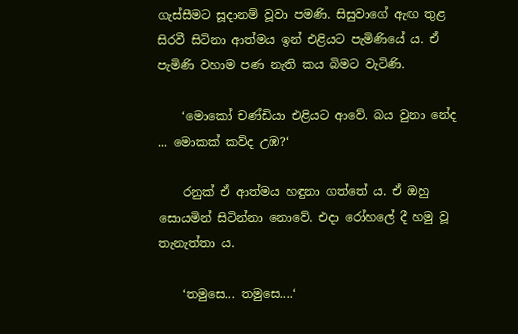ගැස්සීමට සූදානම් වූවා පමණි. සිසුවාගේ ඇඟ තුළ සිරවී සිටිනා ආත්මය ඉන් එළියට පැමිණියේ ය. ඒ පැමිණි වහාම පණ නැති කය බිමට වැටිණි.

    ‘මොකෝ චණ්ඩියා එළියට ආවේ. බය වුනා නේද ... මොකක් කව්ද උඹ?‘

    රනුක් ඒ ආත්මය හඳුනා ගත්තේ ය. ඒ ඔහු සොයමින් සිටින්නා නොවේ. එදා රෝහලේ දී හමු වූ තැනැත්තා ය.

    ‘තමුසෙ... තමුසෙ....‘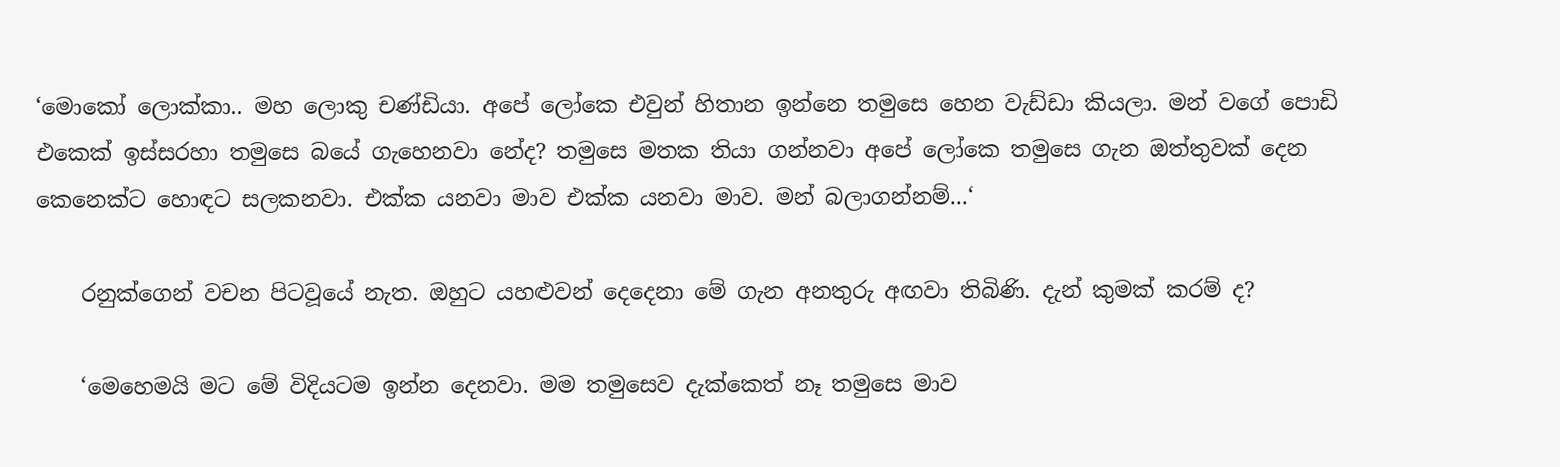‘මොකෝ ලොක්කා.. මහ ලොකු චණ්ඩියා. අපේ ලෝකෙ එවුන් හිතාන ඉන්නෙ තමුසෙ හෙන වැඩ්ඩා කියලා. මන් වගේ පොඩි එකෙක් ඉස්සරහා තමුසෙ බයේ ගැහෙනවා නේද? තමුසෙ මතක තියා ගන්නවා අපේ ලෝකෙ තමුසෙ ගැන ඔත්තුවක් දෙන කෙනෙක්ට හොඳට සලකනවා. එක්ක යනවා මාව එක්ක යනවා මාව. මන් බලාගන්නම්...‘

    රනුක්ගෙන් වචන පිටවූයේ නැත. ඔහුට යහළුවන් දෙදෙනා මේ ගැන අනතුරු අඟවා තිබිණි. දැන් කුමක් කරම් ද?

    ‘මෙහෙමයි මට මේ විදියටම ඉන්න දෙනවා. මම තමුසෙව දැක්කෙත් නෑ තමුසෙ මාව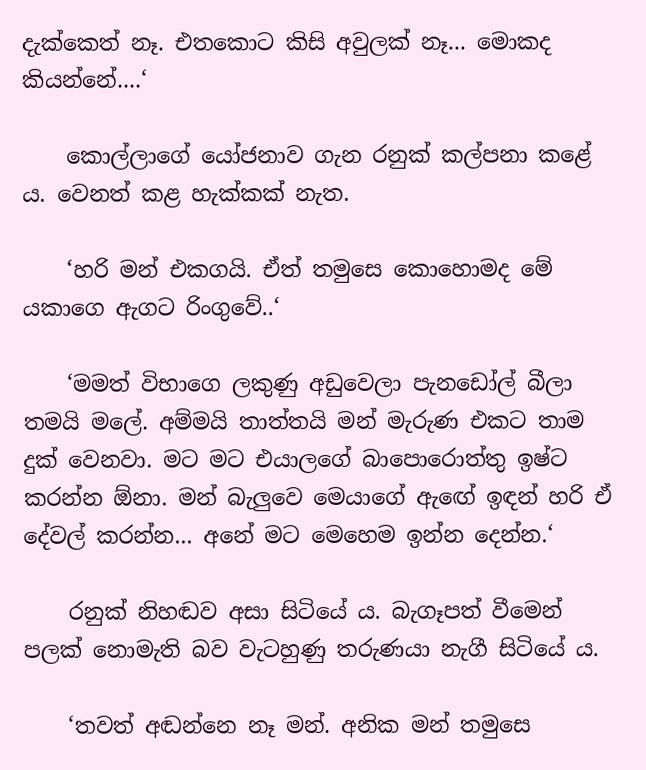දැක්කෙත් නෑ. එතකොට කිසි අවුලක් නෑ... මොකද කියන්නේ....‘

    කොල්ලාගේ යෝජනාව ගැන රනුක් කල්පනා කළේ ය. වෙනත් කළ හැක්කක් නැත.

    ‘හරි මන් එකගයි. ඒත් තමුසෙ කොහොමද මේ යකාගෙ ඇගට රිංගුවේ..‘

    ‘මමත් විභාගෙ ලකුණු අඩුවෙලා පැනඩෝල් බීලා තමයි මලේ. අම්මයි තාත්තයි මන් මැරුණ එකට තාම දුක් වෙනවා. මට මට එයාලගේ බාපොරොත්තු ඉෂ්ට කරන්න ඕනා. මන් බැලුවෙ මෙයාගේ ඇඟේ ඉඳන් හරි ඒ දේවල් කරන්න... අනේ මට මෙහෙම ඉන්න දෙන්න.‘

    රනුක් නිහඬව අසා සිටියේ ය. බැගෑපත් වීමෙන් පලක් නොමැති බව වැටහුණු තරුණයා නැගී සිටියේ ය.

    ‘තවත් අඬන්නෙ නෑ මන්. අනික මන් තමුසෙ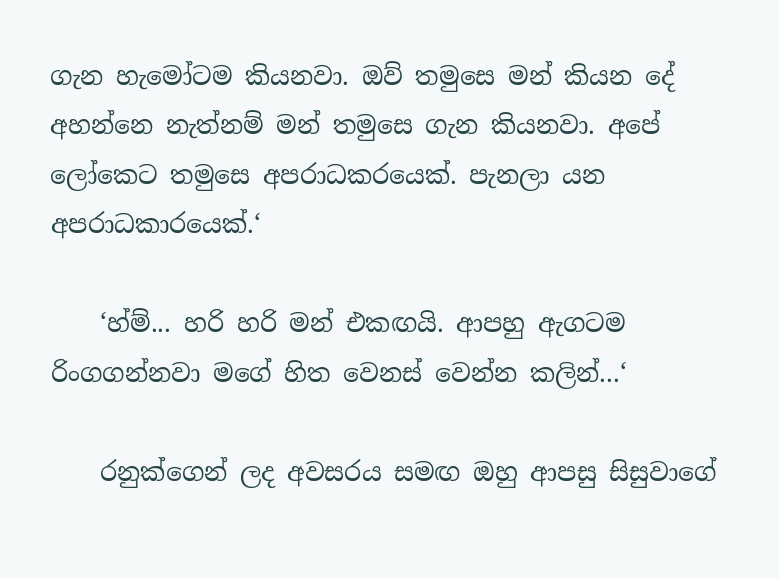ගැන හැමෝටම කියනවා. ඔව් තමුසෙ මන් කියන දේ අහන්නෙ නැත්නම් මන් තමුසෙ ගැන කියනවා. අපේ ලෝකෙට තමුසෙ අපරාධකරයෙක්. පැනලා යන අපරාධකාරයෙක්.‘

    ‘හ්ම්... හරි හරි මන් එකඟයි. ආපහු ඇගටම රිංගගන්නවා මගේ හිත වෙනස් වෙන්න කලින්...‘

    රනුක්ගෙන් ලද අවසරය සමඟ ඔහු ආපසු සිසුවාගේ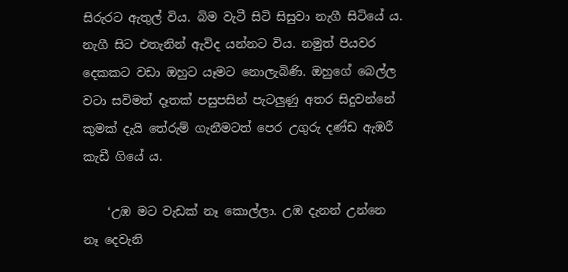සිරුරට ඇතුල් විය. බිම වැටී සිටි සිසුවා නැගී සිටියේ ය. නැගී සිට එතැනින් ඇවිද යන්නට විය. නමුත් පියවර දෙකකට වඩා ඔහුට යෑමට නොලැබිණි. ඔහුගේ බෙල්ල වටා සවිමත් දෑතක් පසුපසින් පැටලුණු අතර සිදුවන්නේ කුමක් දැයි තේරුම් ගැනීමටත් පෙර උගුරු දණ්ඩ ඇඹරී කැඩී ගියේ ය.

    ‘උඹ මට වැඩක් නෑ කොල්ලා. උඹ දැනන් උන්නෙ නෑ දෙවැනි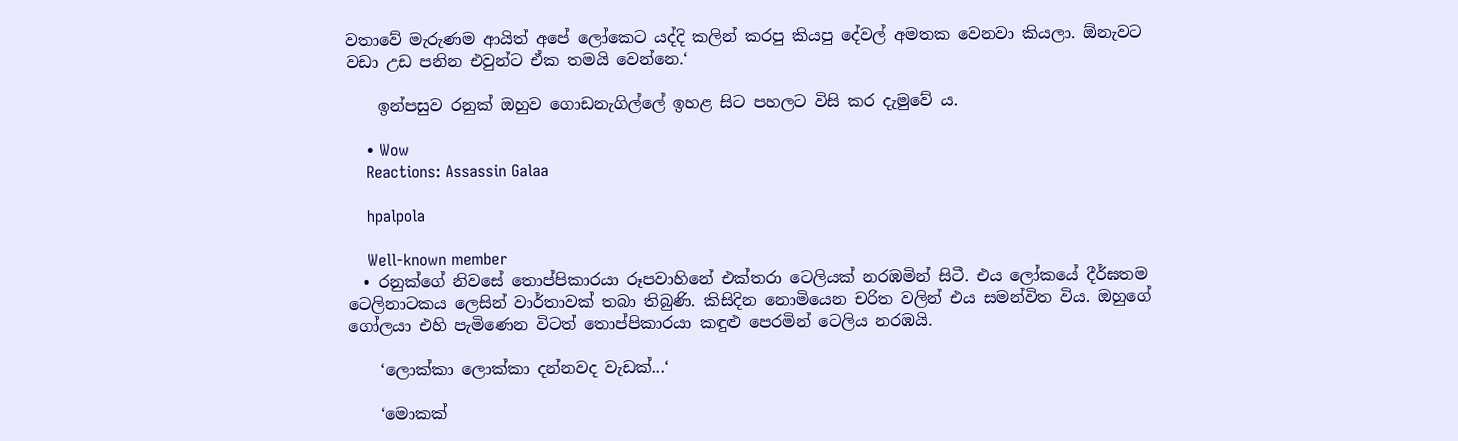වතාවේ මැරුණම ආයිත් අපේ ලෝකෙට යද්දි කලින් කරපු කියපු දේවල් අමතක වෙනවා කියලා. ඕනැවට වඩා උඩ පනින එවුන්ට ඒක තමයි වෙන්නෙ.‘

    ඉන්පසුව රනුක් ඔහුව ගොඩනැගිල්ලේ ඉහළ සිට පහලට විසි කර දැමුවේ ය.

    • Wow
    Reactions: Assassin Galaa

    hpalpola

    Well-known member
  • රනුක්ගේ නිවසේ තොප්පිකාරයා රූපවාහිනේ එක්තරා ටෙලියක් නරඹමින් සිටී. එය ලෝකයේ දීර්ඝතම ටෙලිනාටකය ලෙසින් වාර්තාවක් තබා තිබුණි. කිසිදින නොමියෙන චරිත වලින් එය සමන්විත විය. ඔහුගේ ගෝලයා එහි පැමිණෙන විටත් තොප්පිකාරයා කඳුළු පෙරමින් ටෙලිය නරඹයි.

    ‘ලොක්කා ලොක්කා දන්නවද වැඩක්...‘

    ‘මොකක්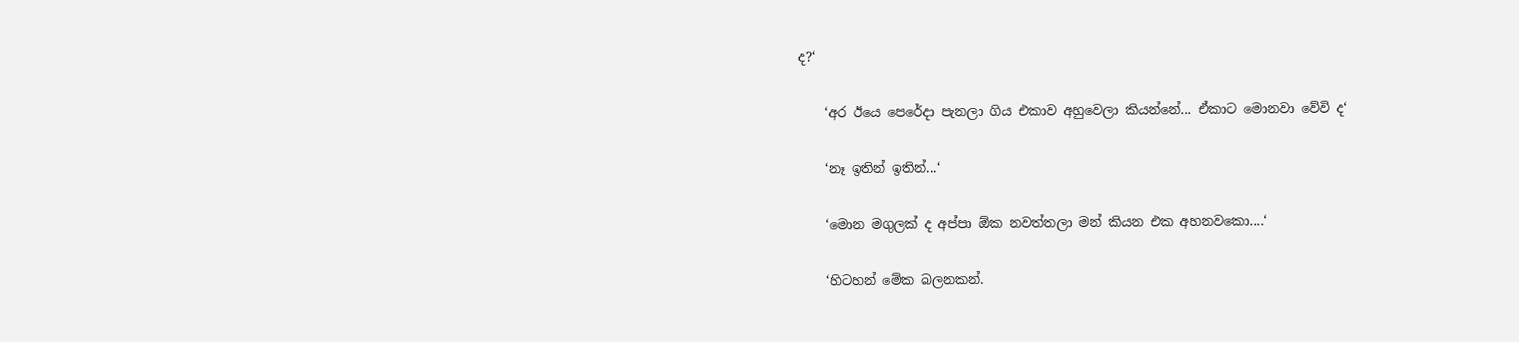ද?‘

    ‘අර ඊයෙ පෙරේදා පැනලා ගිය එකාව අහුවෙලා කියන්නේ... ඒකාට මොනවා වේවි ද‘

    ‘නෑ ඉතින් ඉතින්...‘

    ‘මොන මගුලක් ද අප්පා ඕක නවත්තලා මන් කියන එක අහනවකො....‘

    ‘හිටහන් මේක බලනකන්.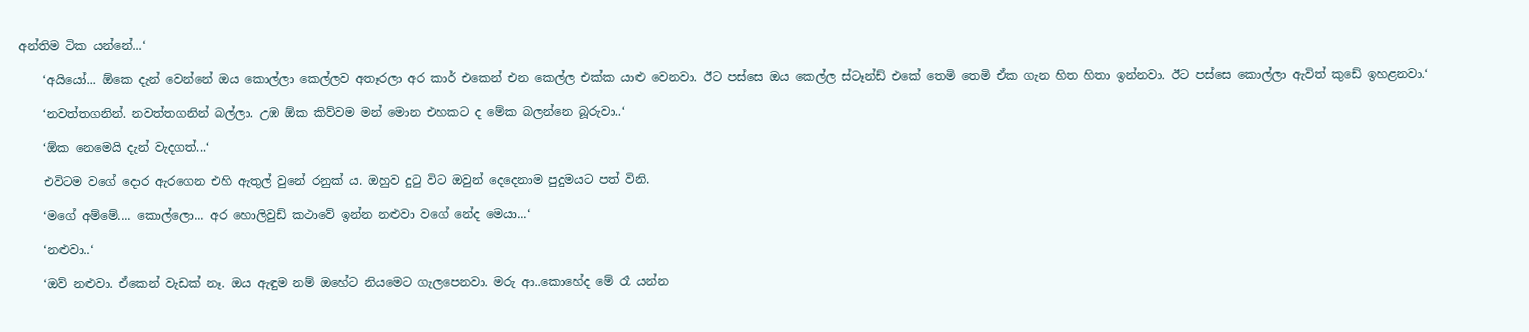අන්තිම ටික යන්නේ...‘

    ‘අයියෝ... ඕකෙ දැන් වෙන්නේ ඔය කොල්ලා කෙල්ලව අතෑරලා අර කාර් එකෙන් එන කෙල්ල එක්ක යාළු වෙනවා. ඊට පස්සෙ ඔය කෙල්ල ස්ටෑන්ඩ් එකේ තෙමි තෙමි ඒක ගැන හිත හිතා ඉන්නවා. ඊට පස්සෙ කොල්ලා ඇවිත් කුඩේ ඉහළනවා.‘

    ‘නවත්තගනින්. නවත්තගනින් බල්ලා. උඹ ඕක කිව්වම මන් මොන එහකට ද මේක බලන්නෙ බූරුවා..‘

    ‘ඕක නෙමෙයි දැන් වැදගත්...‘

    එවිටම වගේ දොර ඇරගෙන එහි ඇතුල් වුනේ රනුක් ය. ඔහුව දුටු විට ඔවුන් දෙදෙනාම පුදුමයට පත් විනි.

    ‘මගේ අම්මේ.... කොල්ලො... අර හොලිවුඩ් කථාවේ ඉන්න නළුවා වගේ නේද මෙයා...‘

    ‘නළුවා..‘

    ‘ඔව් නළුවා. ඒකෙන් වැඩක් නෑ. ඔය ඇඳුම නම් ඔහේට නියමෙට ගැලපෙනවා. මරු ආ..කොහේද මේ රෑ යන්න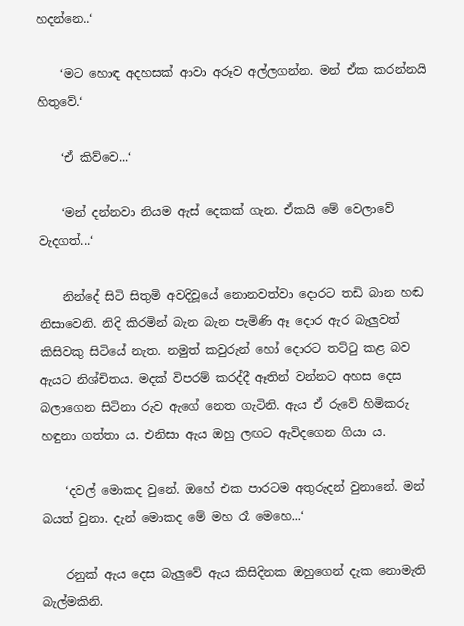හදන්නෙ..‘

    ‘මට හොඳ අදහසක් ආවා අරූව අල්ලගන්න. මන් ඒක කරන්නයි හිතුවේ.‘

    ‘ඒ කිව්වෙ...‘

    ‘මන් දන්නවා නියම ඇස් දෙකක් ගැන. ඒකයි මේ වෙලාවේ වැදගත්...‘

    නින්දේ සිටි සිතුමි අවදිවූයේ නොනවත්වා දොරට තඩි බාන හඬ නිසාවෙනි. නිදි කිරමින් බැන බැන පැමිණි ඈ දොර ඇර බැලුවත් කිසිවකු සිටියේ නැත. නමුත් කවුරුන් හෝ දොරට තට්ටු කළ බව ඇයට නිශ්චිතය. මදක් විපරම් කරද්දී ඈතින් වන්නට අහස දෙස බලාගෙන සිටිනා රුව ඇගේ නෙත ගැටිනි. ඇය ඒ රුවේ හිමිකරු හඳුනා ගත්තා ය. එනිසා ඇය ඔහු ලඟට ඇවිදගෙන ගියා ය.

    ‘දවල් මොකද වුනේ. ඔහේ එක පාරටම අතුරුදන් වුනානේ. මන් බයත් වුනා. දැන් මොකද මේ මහ රෑ මෙහෙ...‘

    රනුක් ඇය දෙස බැලුවේ ඇය කිසිදිනක ඔහුගෙන් දැක නොමැති බැල්මකිනි.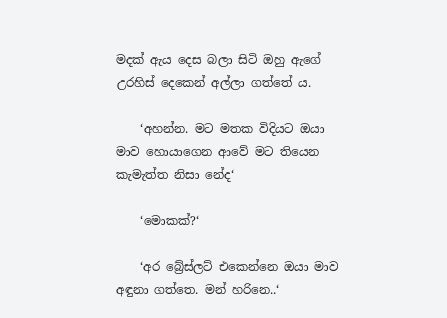මදක් ඇය දෙස බලා සිටි ඔහු ඇගේ උරහිස් දෙකෙන් අල්ලා ගත්තේ ය.

    ‘අහන්න. මට මතක විදියට ඔයා මාව හොයාගෙන ආවේ මට තියෙන කැමැත්ත නිසා නේද‘

    ‘මොකක්?‘

    ‘අර බ්‍රේස්ලට් එකෙන්නෙ ඔයා මාව අඳුනා ගත්තෙ. මන් හරිනෙ..‘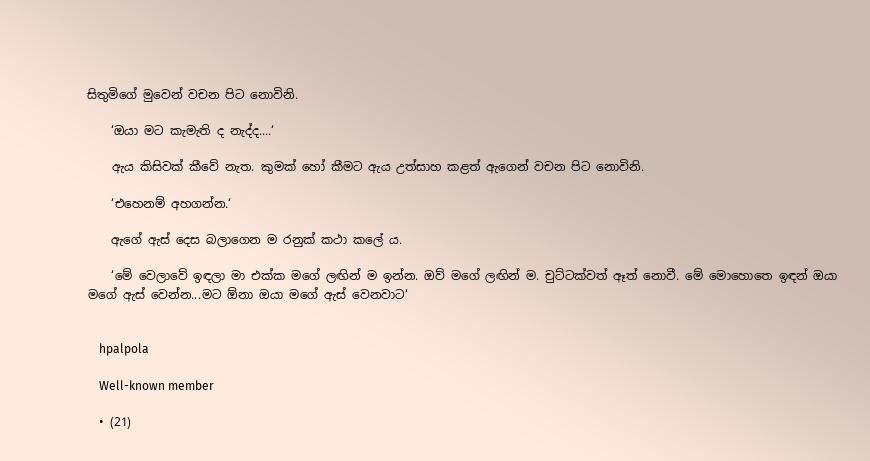සිතුමිගේ මුවෙන් වචන පිට නොවිනි.

    ‘ඔයා මට කැමැති ද නැද්ද....‘

    ඇය කිසිවක් කීවේ නැත. කුමක් හෝ කීමට ඇය උත්සාහ කළත් ඇගෙන් වචන පිට නොවිනි.

    ‘එහෙනම් අහගන්න.‘

    ඇගේ ඇස් දෙස බලාගෙන ම රනුක් කථා කලේ ය.

    ‘මේ වෙලාවේ ඉඳලා මා එක්ක මගේ ලඟින් ම ඉන්න. ඔව් මගේ ලඟින් ම. චුට්ටක්වත් ඈත් නොවී. මේ මොහොතෙ ඉඳන් ඔයා මගේ ඇස් වෙන්න...මට ඕනා ඔයා මගේ ඇස් වෙනවාට‘


    hpalpola

    Well-known member

  • (21)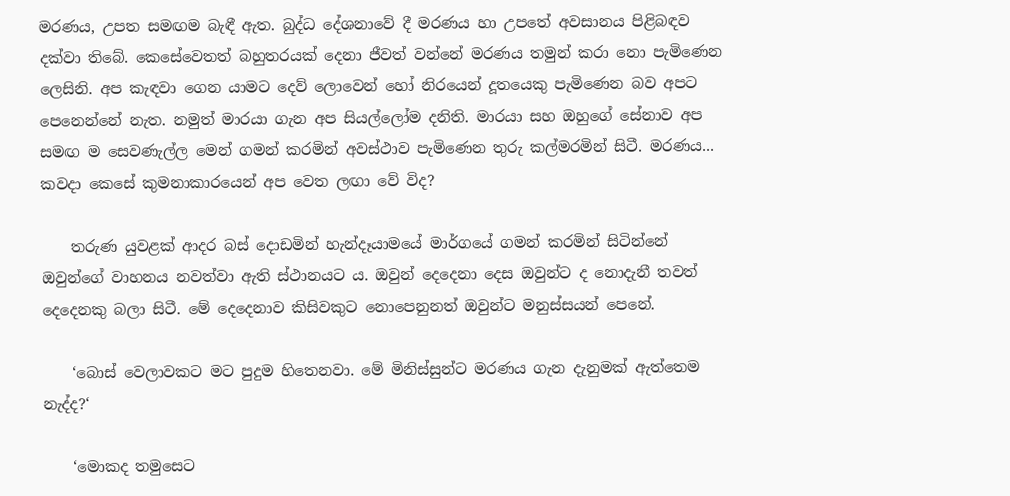මරණය, උපත සමඟම බැඳී ඇත. බුද්ධ දේශනාවේ දී මරණය හා උපතේ අවසානය පිළිබඳව දක්වා තිබේ. කෙසේවෙතත් බහුතරයක් දෙනා ජීවත් වන්නේ මරණය තමුන් කරා නො පැමිණෙන ලෙසිනි. අප කැඳවා ගෙන යාමට දෙව් ලොවෙන් හෝ නිරයෙන් දූතයෙකු පැමිණෙන බව අපට පෙනෙන්නේ නැත. නමුත් මාරයා ගැන අප සියල්ලෝම දනිති. මාරයා සහ ඔහුගේ සේනාව අප සමඟ ම සෙවණැල්ල මෙන් ගමන් කරමින් අවස්ථාව පැමිණෙන තුරු කල්මරමින් සිටී. මරණය... කවදා කෙසේ කුමනාකාරයෙන් අප වෙත ලඟා වේ විද?

    තරුණ යුවළක් ආදර බස් දොඩමින් හැන්දෑයාමයේ මාර්ගයේ ගමන් කරමින් සිටින්නේ ඔවුන්ගේ වාහනය නවත්වා ඇති ස්ථානයට ය. ඔවුන් දෙදෙනා දෙස ඔවුන්ට ද නොදැනී තවත් දෙදෙනකු බලා සිටී. මේ දෙදෙනාව කිසිවකුට නොපෙනුනත් ඔවුන්ට මනුස්සයන් පෙනේ.

    ‘බොස් වෙලාවකට මට පුදුම හිතෙනවා. මේ මිනිස්සුන්ට මරණය ගැන දැනුමක් ඇත්තෙම නැද්ද?‘

    ‘මොකද තමුසෙට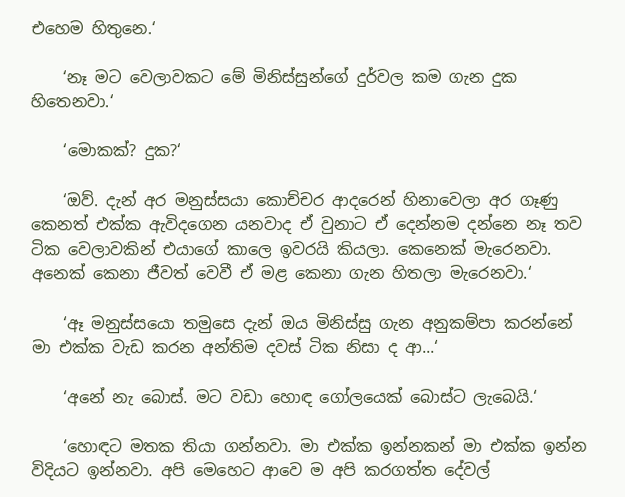එහෙම හිතුනෙ.‘

    ‘නෑ මට වෙලාවකට මේ මිනිස්සුන්ගේ දුර්වල කම ගැන දුක හිතෙනවා.‘

    ‘මොකක්? දුක?‘

    ‘ඔව්. දැන් අර මනුස්සයා කොච්චර ආදරෙන් හිනාවෙලා අර ගෑණු කෙනත් එක්ක ඇවිදගෙන යනවාද ඒ වුනාට ඒ දෙන්නම දන්නෙ නෑ තව ටික වෙලාවකින් එයාගේ කාලෙ ඉවරයි කියලා. කෙනෙක් මැරෙනවා. අනෙක් කෙනා ජීවත් වෙවී ඒ මළ කෙනා ගැන හිතලා මැරෙනවා.‘

    ‘ඈ මනුස්සයො තමුසෙ දැන් ඔය මිනිස්සු ගැන අනුකම්පා කරන්නේ මා එක්ක වැඩ කරන අන්තිම දවස් ටික නිසා ද ආ...‘

    ‘අනේ නැ බොස්. මට වඩා හොඳ ගෝලයෙක් බොස්ට ලැබෙයි.‘

    ‘හොඳට මතක තියා ගන්නවා. මා එක්ක ඉන්නකන් මා එක්ක ඉන්න විදියට ඉන්නවා. අපි මෙහෙට ආවෙ ම අපි කරගත්ත දේවල්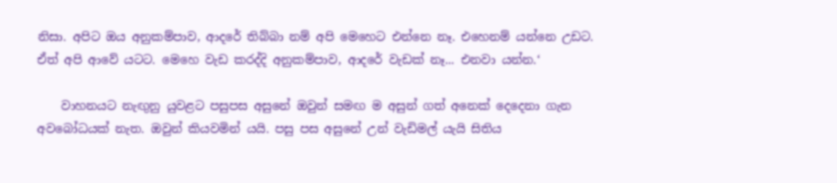නිසා. අපිට ඔය අනුකම්පාව, ආදරේ තිබ්බා නම් අපි මෙහෙට එන්නෙ නෑ. එහෙනම් යන්නෙ උඩට. ඒත් අපි ආවේ යටට. මෙහෙ වැඩ කරද්දි අනුකම්පාව, ආදරේ වැඩක් නෑ... එනවා යන්න.‘

    වාහනයට නැඟුනු යුවළට පසුපස අසුනේ ඔවුන් සමඟ ම අසුන් ගත් අනෙක් දෙදෙනා ගැන අවබෝධයක් නැත. ඔවුන් කියවමින් යයි. පසු පස අසුනේ උන් වැඩිමල් යැයි සිතිය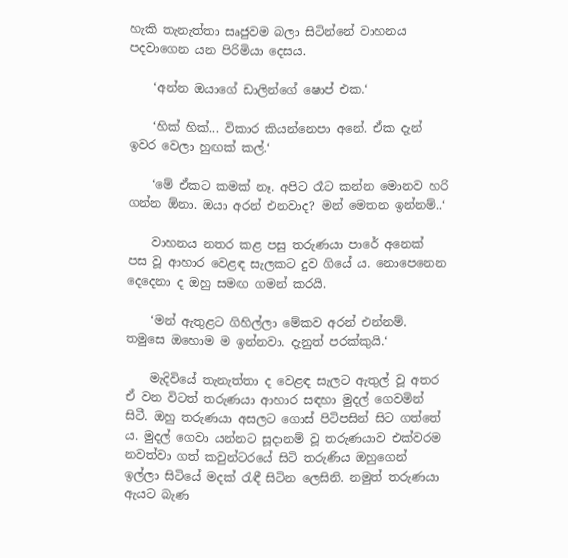හැකි තැනැත්තා සෘජුවම බලා සිටින්නේ වාහනය පදවාගෙන යන පිරිමියා දෙසය.

    ‘අන්න ඔයාගේ ඩාලින්ගේ ෂොප් එක.‘

    ‘හික් හික්... විකාර කියන්නෙපා අනේ. ඒක දැන් ඉවර වෙලා හුඟක් කල්.‘

    ‘මේ ඒකට කමක් නෑ. අපිට රෑට කන්න මොනව හරි ගන්න ඕනා. ඔයා අරන් එනවාද? මන් මෙතන ඉන්නම්..‘

    වාහනය නතර කළ පසු තරුණයා පාරේ අනෙක් පස වූ ආහාර වෙළඳ සැලකට දුව ගියේ ය. නොපෙනෙන දෙදෙනා ද ඔහු සමඟ ගමන් කරයි.

    ‘මන් ඇතුළට ගිහිල්ලා මේකව අරන් එන්නම්. තමුසෙ ඔහොම ම ඉන්නවා. දැනුත් පරක්කුයි.‘

    මැදිවියේ තැනැත්තා ද වෙළඳ සැලට ඇතුල් වූ අතර ඒ වන විටත් තරුණයා ආහාර සඳහා මුදල් ගෙවමින් සිටී. ඔහු තරුණයා අසලට ගොස් පිටිපසින් සිට ගත්තේ ය. මුදල් ගෙවා යන්නට සූදානම් වූ තරුණයාව එක්වරම නවත්වා ගත් කවුන්ටරයේ සිටි තරුණිය ඔහුගෙන් ඉල්ලා සිටියේ මදක් රැඳී සිටින ලෙසිනි. නමුත් තරුණයා ඇයට බැණ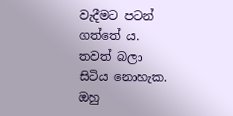වැදීමට පටන් ගත්තේ ය. තවත් බලා සිටිය නොහැක. ඔහු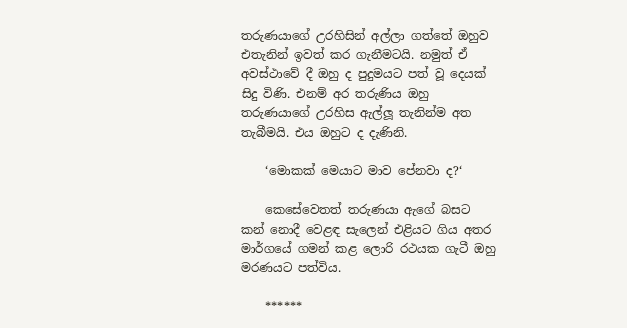තරුණයාගේ උරහිසින් අල්ලා ගත්තේ ඔහුව එතැනින් ඉවත් කර ගැනීමටයි. නමුත් ඒ අවස්ථාවේ දී ඔහු ද පුදුමයට පත් වූ දෙයක් සිදු විණි. එනම් අර තරුණිය ඔහු තරුණයාගේ උරහිස ඇල්ලූ තැනින්ම අත තැබීමයි. එය ඔහුට ද දැණිනි.

    ‘මොකක් මෙයාට මාව පේනවා ද?‘

    කෙසේවෙතත් තරුණයා ඇගේ බසට කන් නොදී වෙළඳ සැලෙන් එළියට ගිය අතර මාර්ගයේ ගමන් කළ ලොරි රථයක ගැටී ඔහු මරණයට පත්විය.

    ******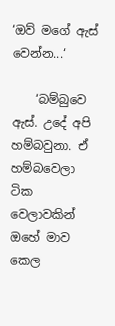‘ඔව් මගේ ඇස් වෙන්න...‘

    ‘බම්බුවෙ ඇස්. උදේ අපි හම්බවුනා. ඒ හම්බවෙලා ටික වෙලාවකින් ඔහේ මාව කෙල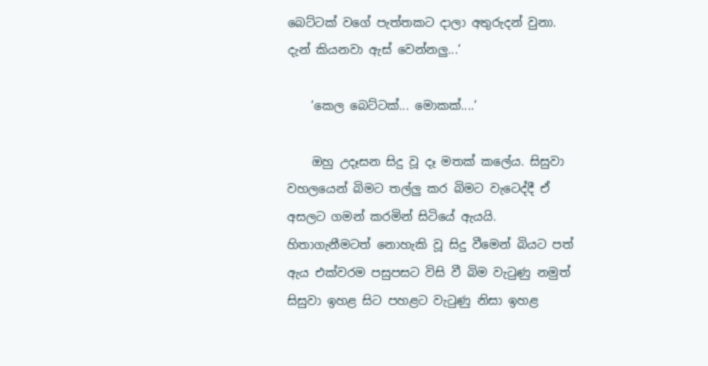බෙට්ටක් වගේ පැත්තකට දාලා අතුරුදන් වුනා. දැන් කියනවා ඇස් වෙන්නලු...‘

    ‘කෙල බෙට්ටක්... මොකක්....‘

    ඔහු උදෑසන සිදු වූ දෑ මතක් කලේය. සිසුවා වහලයෙන් බිමට තල්ලු කර බිමට වැටෙද්දී ඒ අසලට ගමන් කරමින් සිටියේ ඇයයි. හිතාගැනීමටත් නොහැකි වූ සිදු වීමෙන් බියට පත් ඇය එක්වරම පසුපසට විසි වී බිම වැටුණු නමුත් සිසුවා ඉහළ සිට පහළට වැටුණු නිසා ඉහළ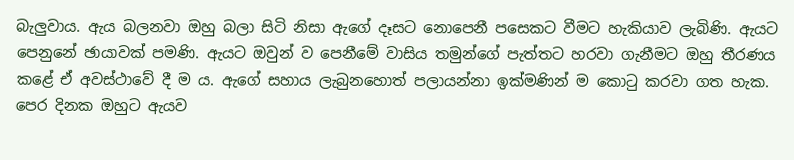බැලුවාය. ඇය බලනවා ඔහු බලා සිටි නිසා ඇගේ දෑසට නොපෙනී පසෙකට වීමට හැකියාව ලැබිණි. ඇයට පෙනුනේ ඡායාවක් පමණි. ඇයට ඔවුන් ව පෙනීමේ වාසිය තමුන්ගේ පැත්තට හරවා ගැනීමට ඔහු තීරණය කළේ ඒ අවස්ථාවේ දී ම ය. ඇගේ සහාය ලැබුනහොත් පලායන්නා ඉක්මණින් ම කොටු කරවා ගත හැක. පෙර දිනක ඔහුට ඇයව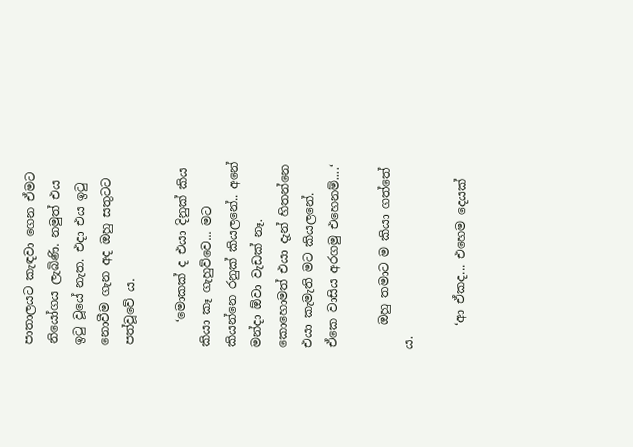පාතාලයට කැඳවා ගෙන ඒමට නියෝගය ලැබිණි. නමුත් එය ඉටු වූයේ නැත. එදා එය ඉටු නොවීම ගැන අද ඔහු සතුටට පත්වූවේ ය.

    ‘මොකක් ද එයා දිනුක් කිය කියා කෑ ගැහුව්වෙ... මට කියන්නෙ රනුක් කියලනේ.. අනේ මන්දා ඕවා වැඩක් නෑ. කොහොමත් එයා දැන් හිතන්නෙ එයා කැමැති මට කියලනේ. ඒකෙ වාසිය අරගමු එහෙනම්....‘

    ඔහු තමාට ම කියා ගත්තේ ය.

    ‘ආ ඒකද... එහෙම දෙයක්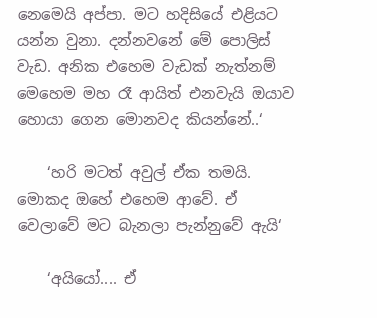නෙමෙයි අප්පා. මට හදිසියේ එළියට යන්න වුනා. දන්නවනේ මේ පොලිස් වැඩ. අනික එහෙම වැඩක් නැත්නම් මෙහෙම මහ රෑ ආයිත් එනවැයි ඔයාව හොයා ගෙන මොනවද කියන්නේ..‘

    ‘හරි මටත් අවුල් ඒක තමයි. මොකද ඔහේ එහෙම ආවේ. ඒ වෙලාවේ මට බැනලා පැන්නුවේ ඇයි‘

    ‘අයියෝ.... ඒ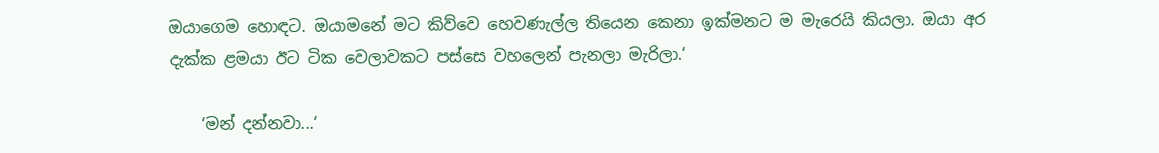ඔයාගෙම හොඳට. ඔයාමනේ මට කිව්වෙ හෙවණැල්ල තියෙන කෙනා ඉක්මනට ම මැරෙයි කියලා. ඔයා අර දැක්ක ළමයා ඊට ටික වෙලාවකට පස්සෙ වහලෙන් පැනලා මැරිලා.‘

    ‘මන් දන්නවා...‘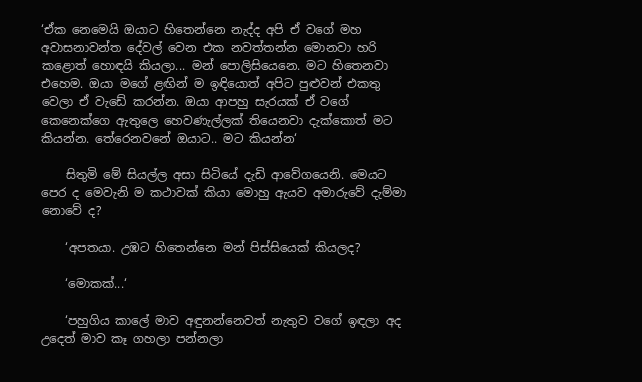‘ඒක නෙමෙයි ඔයාට හිතෙන්නෙ නැද්ද අපි ඒ වගේ මහ අවාසනාවන්ත දේවල් වෙන එක නවත්තන්න මොනවා හරි කළොත් හොඳයි කියලා... මන් පොලිසියෙනෙ. මට හිතෙනවා එහෙම. ඔයා මගේ ළඟින් ම ඉඳියොත් අපිට පුළුවන් එකතු වෙලා ඒ වැඩේ කරන්න. ඔයා ආපහු සැරයක් ඒ වගේ කෙනෙක්ගෙ ඇතුලෙ හෙවණැල්ලක් තියෙනවා දැක්කොත් මට කියන්න. තේරෙනවනේ ඔයාට.. මට කියන්න‘

    සිතුමි මේ සියල්ල අසා සිටියේ දැඩි ආවේගයෙනි. මෙයට පෙර ද මෙවැනි ම කථාවක් කියා මොහු ඇයව අමාරුවේ දැම්මා නොවේ ද?

    ‘අපතයා. උඹට හිතෙන්නෙ මන් පිස්සියෙක් කියලද?

    ‘මොකක්...‘

    ‘පහුගිය කාලේ මාව අඳුනන්නෙවත් නැතුව වගේ ඉඳලා අද උදෙත් මාව කෑ ගහලා පන්නලා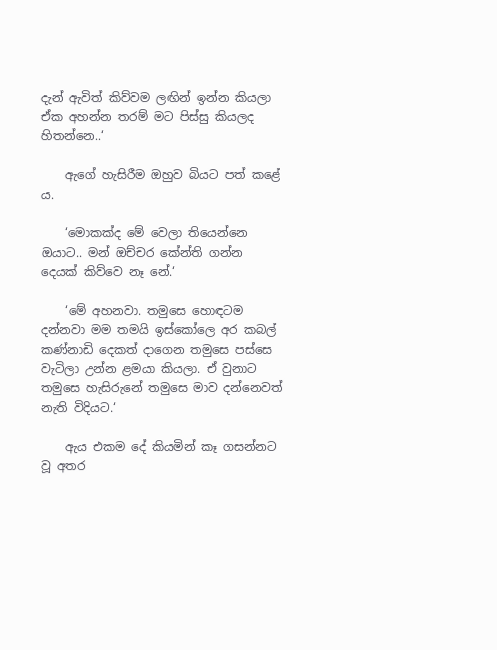දැන් ඇවිත් කිව්වම ලඟින් ඉන්න කියලා ඒක අහන්න තරම් මට පිස්සු කියලද හිතන්නෙ..‘

    ඇගේ හැසිරීම ඔහුව බියට පත් කළේ ය.

    ‘මොකක්ද මේ වෙලා තියෙන්නෙ ඔයාට.. මන් ඔච්චර කේන්ති ගන්න දෙයක් කිව්වෙ නෑ නේ.‘

    ‘මේ අහනවා. තමුසෙ හොඳටම දන්නවා මම තමයි ඉස්කෝලෙ අර කබල් කණ්නාඩි දෙකත් දාගෙන තමුසෙ පස්සෙ වැටිලා උන්න ළමයා කියලා. ඒ වුනාට තමුසෙ හැසිරුනේ තමුසෙ මාව දන්නෙවත් නැති විදියට.‘

    ඇය එකම දේ කියමින් කෑ ගසන්නට වූ අතර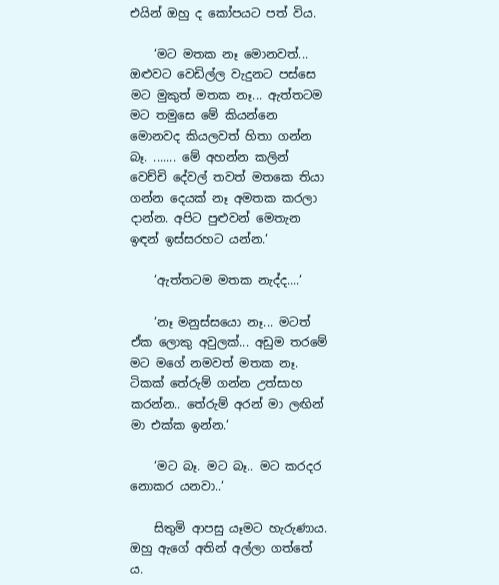එයින් ඔහු ද කෝපයට පත් විය.

    ‘මට මතක නෑ මොනවත්... ඔළුවට වෙඩිල්ල වැදුනට පස්සෙ මට මුකුත් මතක නෑ... ඇත්තටම මට තමුසෙ මේ කියන්නෙ මොනවද කියලවත් හිතා ගන්න බෑ. ....... මේ අහන්න කලින් වෙච්චි දේවල් තවත් මතකෙ තියා ගන්න දෙයක් නෑ අමතක කරලා දාන්න. අපිට පුළුවන් මෙතැන ඉඳන් ඉස්සරහට යන්න.‘

    ‘ඇත්තටම මතක නැද්ද....‘

    ‘නෑ මනුස්සයො නෑ... මටත් ඒක ලොකු අවුලක්... අඩුම තරමේ මට මගේ නමවත් මතක නෑ. ටිකක් තේරුම් ගන්න උත්සාහ කරන්න.. තේරුම් අරන් මා ලඟින් මා එක්ක ඉන්න.‘

    ‘මට බෑ. මට බෑ.. මට කරදර නොකර යනවා..‘

    සිතුමි ආපසු යෑමට හැරුණාය. ඔහු ඇගේ අතින් අල්ලා ගත්තේ ය.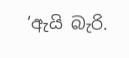‘ඇයි බැරි.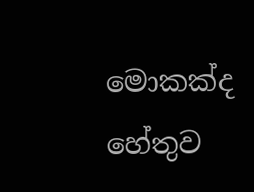මොකක්ද හේතුව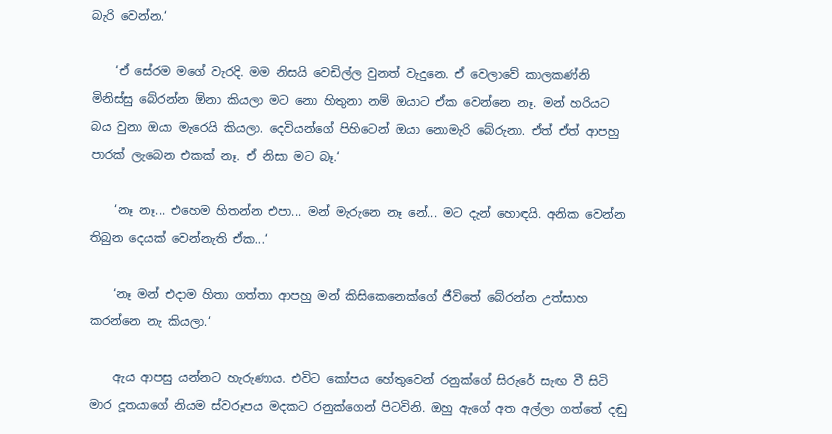බැරි වෙන්න.‘

    ‘ඒ සේරම මගේ වැරදි. මම නිසයි වෙඩිල්ල වුනත් වැදුනෙ. ඒ වෙලාවේ කාලකණ්නි මිනිස්සු බේරන්න ඕනා කියලා මට නො හිතුනා නම් ඔයාට ඒක වෙන්නෙ නෑ. මන් හරියට බය වුනා ඔයා මැරෙයි කියලා. දෙවියන්ගේ පිහිටෙන් ඔයා නොමැරි බේරුනා. ඒත් ඒත් ආපහු පාරක් ලැබෙන එකක් නෑ. ඒ නිසා මට බෑ.‘

    ‘නෑ නෑ... එහෙම හිතන්න එපා... මන් මැරුනෙ නෑ නේ... මට දැන් හොඳයි. අනික වෙන්න තිබුන දෙයක් වෙන්නැති ඒක...‘

    ‘නෑ මන් එදාම හිතා ගත්තා ආපහු මන් කිසිකෙනෙක්ගේ ජීවිතේ බේරන්න උත්සාහ කරන්නෙ නැ කියලා.‘

    ඇය ආපසු යන්නට හැරුණාය. එවිට කෝපය හේතුවෙන් රනුක්ගේ සිරුරේ සැඟ වී සිටි මාර දූතයාගේ නියම ස්වරූපය මදකට රනුක්ගෙන් පිටවිනි. ඔහු ඇගේ අත අල්ලා ගත්තේ දඬු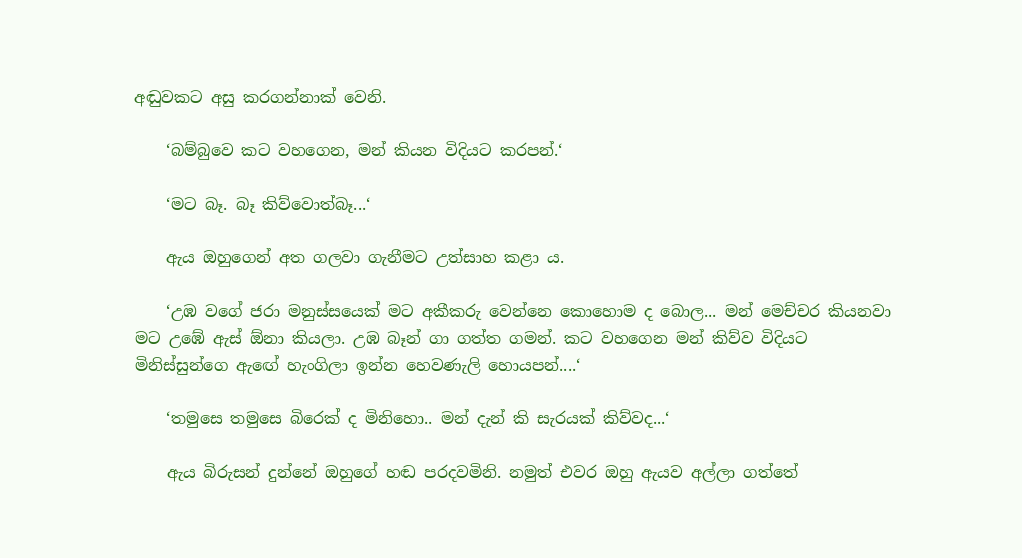අඬුවකට අසු කරගන්නාක් වෙනි.

    ‘බම්බුවෙ කට වහගෙන, මන් කියන විදියට කරපන්.‘

    ‘මට බෑ. බෑ කිව්වොත්බෑ...‘

    ඇය ඔහුගෙන් අත ගලවා ගැනීමට උත්සාහ කළා ය.

    ‘උඹ වගේ ජරා මනුස්සයෙක් මට අකීකරු වෙන්නෙ කොහොම ද බොල... මන් මෙච්චර කියනවා මට උඹේ ඇස් ඕනා කියලා. උඹ බෑන් ගා ගත්ත ගමන්. කට වහගෙන මන් කිව්ව විදියට මිනිස්සුන්ගෙ ඇඟේ හැංගිලා ඉන්න හෙවණැලි හොයපන්....‘

    ‘තමුසෙ තමුසෙ බිරෙක් ද මිනිහො.. මන් දැන් කි සැරයක් කිව්වද...‘

    ඇය බිරුසන් දුන්නේ ඔහුගේ හඬ පරදවමිනි. නමුත් එවර ඔහු ඇයව අල්ලා ගත්තේ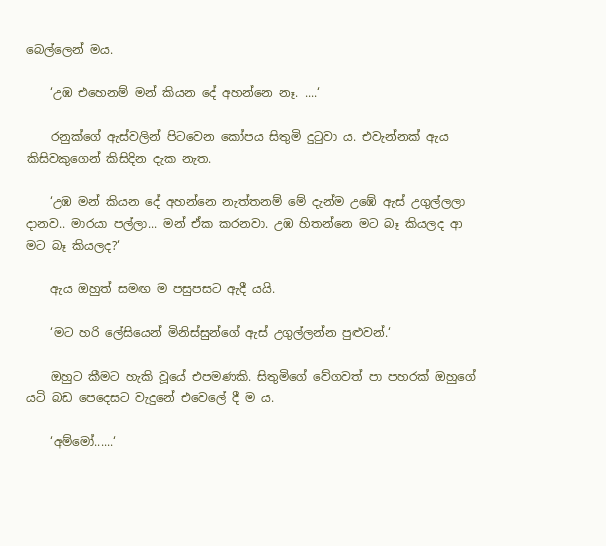බෙල්ලෙන් මය.

    ‘උඹ එහෙනම් මන් කියන දේ අහන්නෙ නෑ. ....‘

    රනුක්ගේ ඇස්වලින් පිටවෙන කෝපය සිතුමි දුටුවා ය. එවැන්නක් ඇය කිසිවකුගෙන් කිසිදින දැක නැත.

    ‘උඹ මන් කියන දේ අහන්නෙ නැත්තනම් මේ දැන්ම උඹේ ඇස් උගුල්ලලා දානව.. මාරයා පල්ලා... මන් ඒක කරනවා. උඹ හිතන්නෙ මට බෑ කියලද ආ මට බෑ කියලද?‘

    ඇය ඔහුත් සමඟ ම පසුපසට ඇදී යයි.

    ‘මට හරි ලේසියෙන් මිනිස්සුන්ගේ ඇස් උගුල්ලන්න පුළුවන්.‘

    ඔහුට කීමට හැකි වූයේ එපමණකි. සිතුමිගේ වේගවත් පා පහරක් ඔහුගේ යටි බඩ පෙදෙසට වැදුනේ එවෙලේ දී ම ය.

    ‘අම්මෝ......‘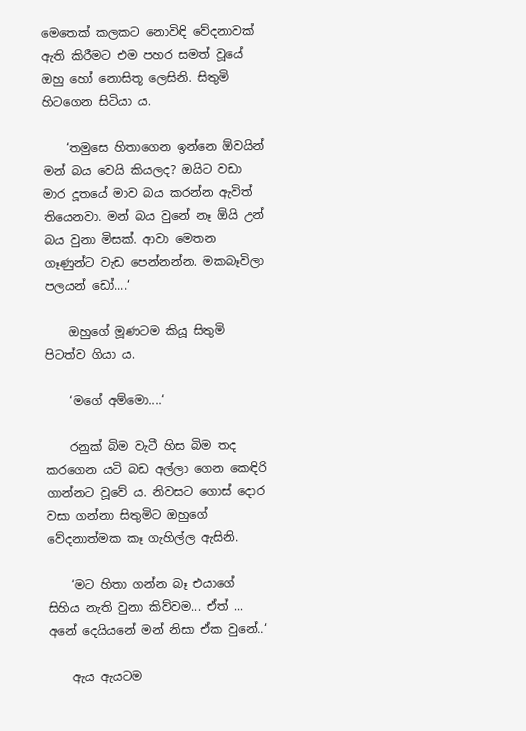මෙතෙක් කලකට නොවිඳි වේදනාවක් ඇති කිරීමට එම පහර සමත් වූයේ ඔහු හෝ නොසිතූ ලෙසිනි. සිතුමි හිටගෙන සිටියා ය.

    ‘තමුසෙ හිතාගෙන ඉන්නෙ ඕවයින් මන් බය වෙයි කියලද? ඔයිට වඩා මාර දූතයේ මාව බය කරන්න ඇවිත් තියෙනවා. මන් බය වුනේ නෑ ඕයි උන් බය වුනා මිසක්. ආවා මෙතන ගෑණුන්ට වැඩ පෙන්නන්න. මකබෑවිලා පලයන් ඩෝ....‘

    ඔහුගේ මූණටම කියූ සිතුමි පිටත්ව ගියා ය.

    ‘මගේ අම්මො....‘

    රනුක් බිම වැටී හිස බිම තද කරගෙන යටි බඩ අල්ලා ගෙන කෙඳිරි ගාන්නට වූවේ ය. නිවසට ගොස් දොර වසා ගන්නා සිතුමිට ඔහුගේ වේදනාත්මක කෑ ගැහිල්ල ඇසිනි.

    ‘මට හිතා ගන්න බෑ එයාගේ සිහිය නැති වුනා කිව්වම... ඒත් ... අනේ දෙයියනේ මන් නිසා ඒක වුනේ..‘

    ඇය ඇයටම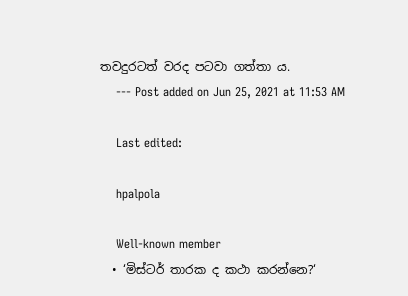තවදුරටත් වරද පටවා ගත්තා ය.
    --- Post added on Jun 25, 2021 at 11:53 AM

    Last edited:

    hpalpola

    Well-known member
  • ‘මිස්ටර් තාරක ද කථා කරන්නෙ?‘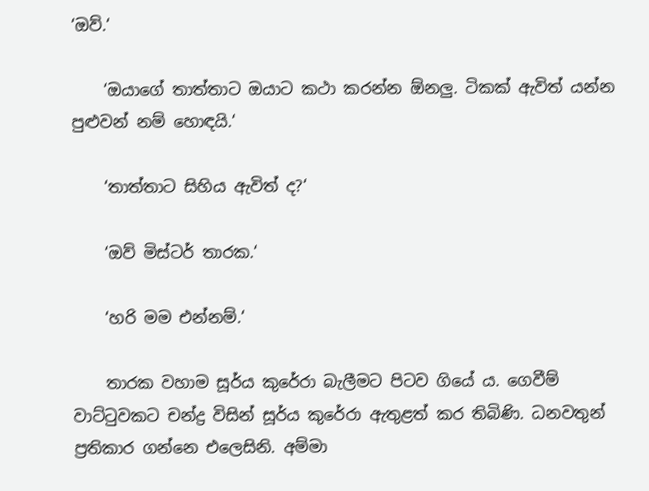‘ඔව්.‘

    ‘ඔයාගේ තාත්තාට ඔයාට කථා කරන්න ඕනලු. ටිකක් ඇවිත් යන්න පුළුවන් නම් හොඳයි.‘

    ‘තාත්තාට සිහිය ඇවිත් ද?‘

    ‘ඔව් මිස්ටර් තාරක.‘

    ‘හරි මම එන්නම්.‘

    තාරක වහාම සූර්ය කුරේරා බැලීමට පිටව ගියේ ය. ගෙවීම් වාට්ටුවකට චන්ද්‍ර විසින් සූර්ය කුරේරා ඇතුළත් කර තිබිණි. ධනවතුන් ප්‍රතිකාර ගන්නෙ එලෙසිනි. අම්මා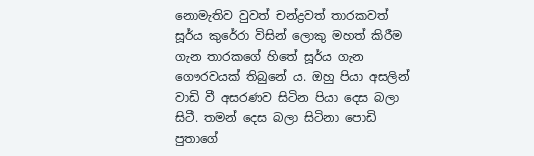නොමැතිව වුවත් චන්ද්‍රවත් තාරකවත් සූර්ය කුරේරා විසින් ලොකු මහත් කිරීම ගැන තාරකගේ හිතේ සූර්ය ගැන ගෞරවයක් තිබුනේ ය. ඔහු පියා අසලින් වාඩි වී අසරණව සිටින පියා දෙස බලා සිටී. තමන් දෙස බලා සිටිනා පොඩි පුතාගේ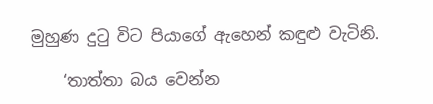මුහුණ දුටු විට පියාගේ ඇහෙන් කඳුළු වැටිනි.

    ‘තාත්තා බය වෙන්න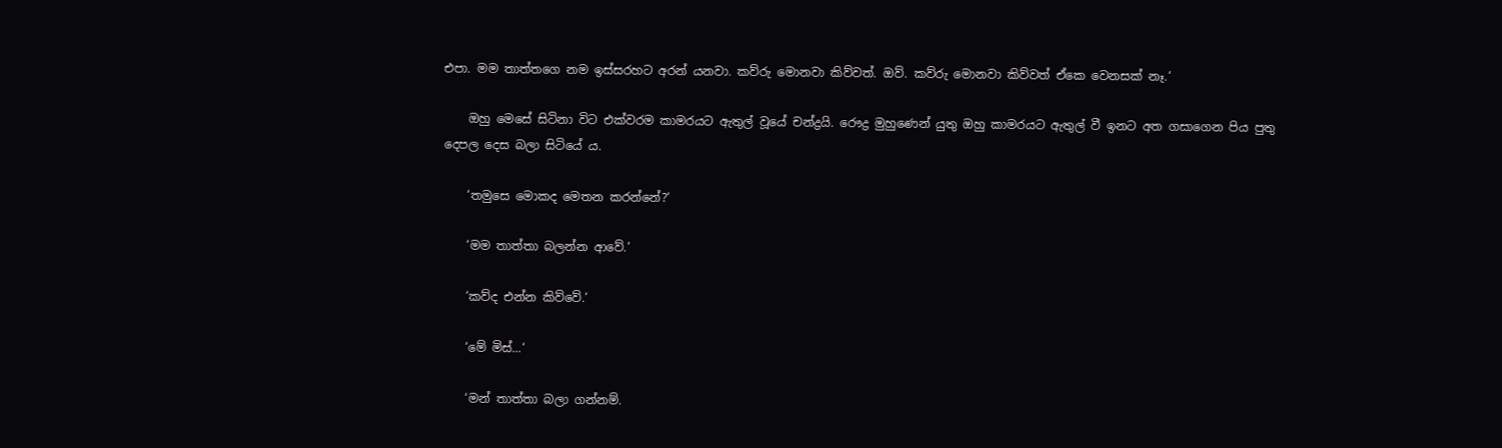එපා. මම තාත්තගෙ නම ඉස්සරහට අරන් යනවා. කව්රු මොනවා කිව්වත්. ඔව්. කව්රු මොනවා කිව්වත් ඒකෙ වෙනසක් නෑ.‘

    ඔහු මෙසේ සිටිනා විට එක්වරම කාමරයට ඇතුල් වූයේ චන්ද්‍රයි. රෞද්‍ර මුහුණෙන් යුතු ඔහු කාමරයට ඇතුල් වී ඉනට අත ගසාගෙන පිය පුතු දෙපල දෙස බලා සිටියේ ය.

    ‘තමුසෙ මොකද මෙතන කරන්නේ?‘

    ‘මම තාත්තා බලන්න ආවේ.‘

    ‘කව්ද එන්න කිව්වේ.‘

    ‘මේ මිස්...‘

    ‘මන් තාත්තා බලා ගන්නම්.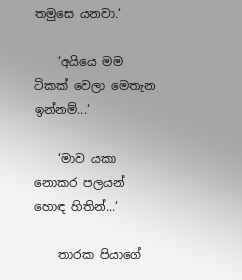තමුසෙ යනවා.‘

    ‘අයියෙ මම ටිකක් වෙලා මෙතැන ඉන්නම්...‘

    ‘මාව යකා නොකර පලයන් හොඳ හිතින්...‘

    තාරක පියාගේ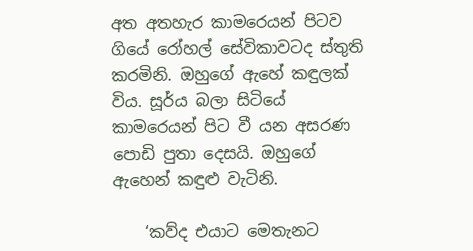අත අතහැර කාමරෙයන් පිටව ගියේ රෝහල් සේවිකාවටද ස්තුති කරමිනි. ඔහුගේ ඇහේ කඳුලක් විය. සූර්ය බලා සිටියේ කාමරෙයන් පිට වී යන අසරණ පොඩි පුතා දෙසයි. ඔහුගේ ඇහෙන් කඳුළු වැටිනි.

    ‘කව්ද එයාට මෙතැනට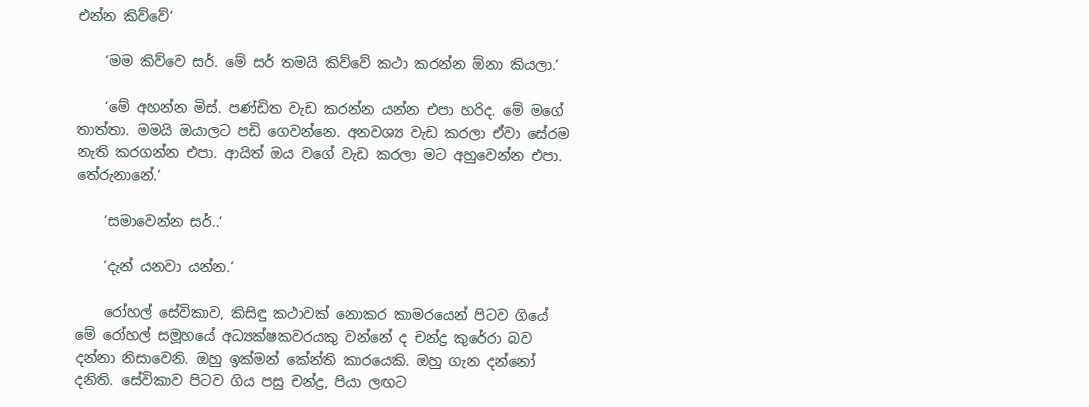එන්න කිව්වේ‘

    ‘මම කිව්වෙ සර්. මේ සර් තමයි කිව්වේ කථා කරන්න ඕනා කියලා.‘

    ‘මේ අහන්න මිස්. පණ්ඩිත වැඩ කරන්න යන්න එපා හරිද. මේ මගේ තාත්තා. මමයි ඔයාලට පඩි ගෙවන්නෙ. අනවශ්‍ය වැඩ කරලා ඒවා සේරම නැති කරගන්න එපා. ආයිත් ඔය වගේ වැඩ කරලා මට අහුවෙන්න එපා. තේරුනානේ.‘

    ‘සමාවෙන්න සර්..‘

    ‘දැන් යනවා යන්න.‘

    රෝහල් සේවිකාව, කිසිඳු කථාවක් නොකර කාමරයෙන් පිටව ගියේ මේ රෝහල් සමූහයේ අධ්‍යක්ෂකවරයකු වන්නේ ද චන්ද්‍ර කුරේරා බව දන්නා නිසාවෙනි. ඔහු ඉක්මන් කේන්ති කාරයෙකි. ඔහු ගැන දන්නෝ දනිති. සේවිකාව පිටව ගිය පසු චන්ද්‍ර, පියා ලඟට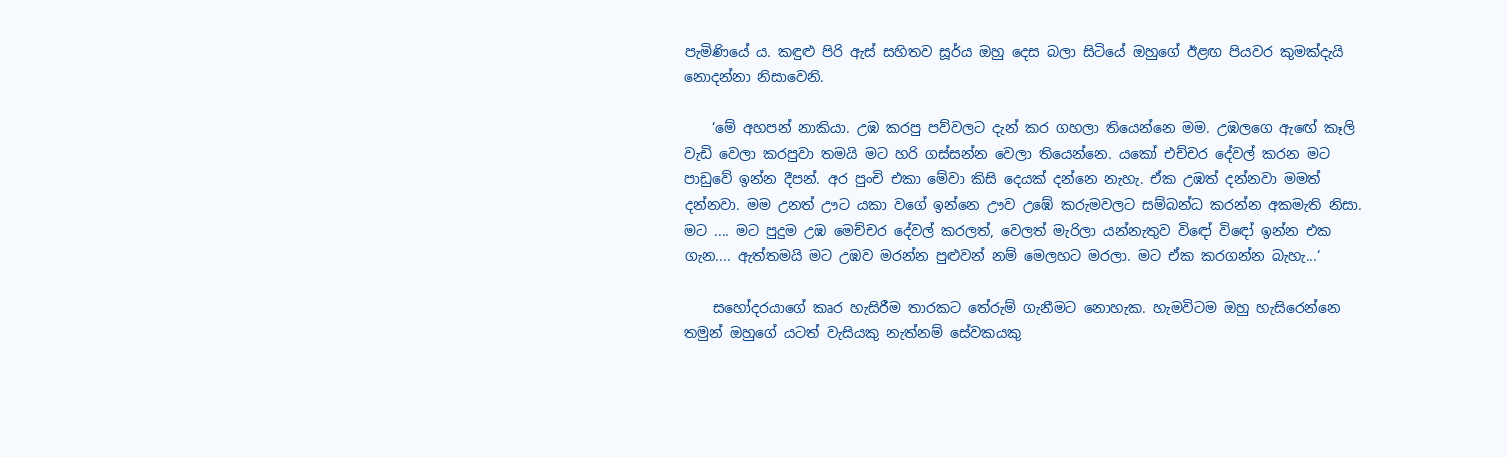පැමිණියේ ය. කඳුළු පිරි ඇස් සහිතව සූර්ය ඔහු දෙස බලා සිටියේ ඔහුගේ ඊළඟ පියවර කුමක්දැයි නොදන්නා නිසාවෙනි.

    ‘මේ අහපන් නාකියා. උඹ කරපු පව්වලට දැන් කර ගහලා තියෙන්නෙ මම. උඹලගෙ ඇඟේ කෑලි වැඩි වෙලා කරපුවා තමයි මට හරි ගස්සන්න වෙලා තියෙන්නෙ. යකෝ එච්චර දේවල් කරන මට පාඩුවේ ඉන්න දීපන්. අර පුංචි එකා මේවා කිසි දෙයක් දන්නෙ නැහැ. ඒක උඹත් දන්නවා මමත් දන්නවා. මම උනත් ඌට යකා වගේ ඉන්නෙ ඌව උඹේ කරුමවලට සම්බන්ධ කරන්න අකමැති නිසා. මට .... මට පුදුම උඹ මෙච්චර දේවල් කරලත්, වෙලත් මැරිලා යන්නැතුව විඳෝ විඳෝ ඉන්න එක ගැන.... ඇත්තමයි මට උඹව මරන්න පුළුවන් නම් මෙලහට මරලා. මට ඒක කරගන්න බැහැ...‘

    සහෝදරයාගේ කෘර හැසිරීම තාරකට තේරුම් ගැනීමට නොහැක. හැමවිටම ඔහු හැසිරෙන්නෙ තමුන් ඔහුගේ යටත් වැසියකු නැත්නම් සේවකයකු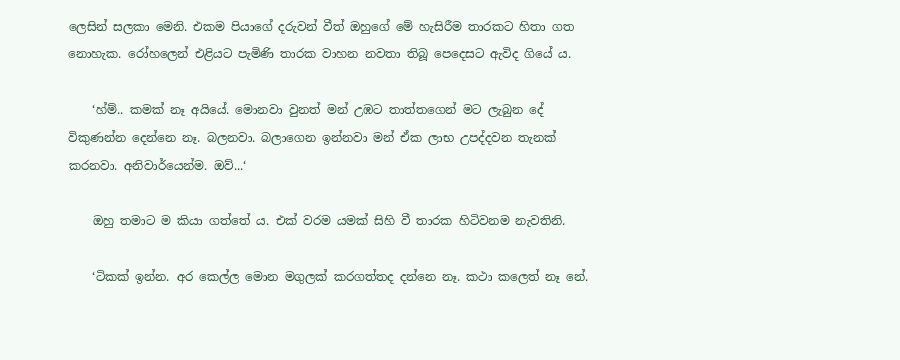ලෙසින් සලකා මෙනි. එකම පියාගේ දරුවන් වීත් ඔහුගේ මේ හැසිරීම තාරකට හිතා ගත නොහැක. රෝහලෙන් එළියට පැමිණි තාරක වාහන නවතා තිබූ පෙදෙසට ඇවිද ගියේ ය.

    ‘හ්ම්.. කමක් නෑ අයියේ. මොනවා වුනත් මන් උඹට තාත්තගෙන් මට ලැබුන දේ විකුණන්න දෙන්නෙ නෑ. බලනවා. බලාගෙන ඉන්නවා මන් ඒක ලාභ උපද්දවන තැනක් කරනවා. අනිවාර්යෙන්ම. ඔව්...‘

    ඔහු තමාට ම කියා ගත්තේ ය. එක් වරම යමක් සිහි වී තාරක හිටිවනම නැවතිනි.

    ‘ටිකක් ඉන්න. අර කෙල්ල මොන මගුලක් කරගත්තද දන්නෙ නෑ. කථා කලෙත් නෑ නේ.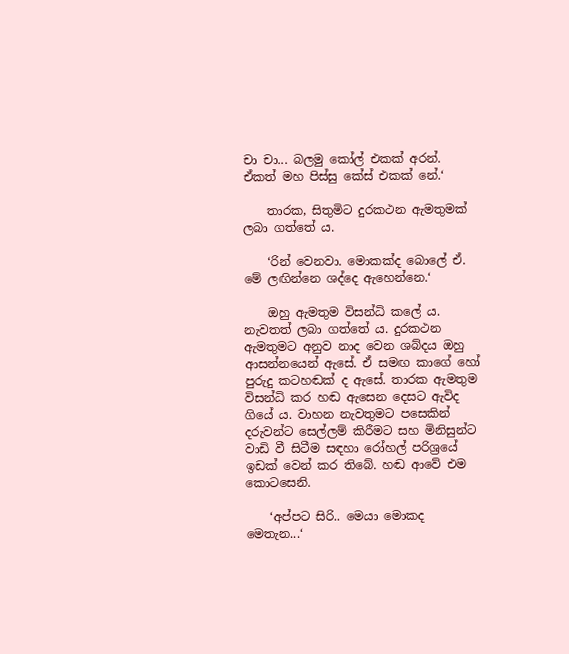චා චා... බලමු කෝල් එකක් අරන්. ඒකත් මහ පිස්සු කේස් එකක් නේ.‘

    තාරක, සිතුමිට දුරකථන ඇමතුමක් ලබා ගත්තේ ය.

    ‘රින් වෙනවා. මොකක්ද බොලේ ඒ. මේ ලඟින්නෙ ශද්දෙ ඇහෙන්නෙ.‘

    ඔහු ඇමතුම විසන්ධි කලේ ය. නැවතත් ලබා ගත්තේ ය. දුරකථන ඇමතුමට අනුව නාද වෙන ශබ්දය ඔහු ආසන්නයෙන් ඇසේ. ඒ සමඟ කාගේ හෝ පුරුදු කටහඬක් ද ඇසේ. තාරක ඇමතුම විසන්ධි කර හඬ ඇසෙන දෙසට ඇවිද ගියේ ය. වාහන නැවතුමට පසෙකින් දරුවන්ට සෙල්ලම් කිරීමට සහ මිනිසුන්ට වාඩි වී සිටීම සඳහා රෝහල් පරිශ්‍රයේ ඉඩක් වෙන් කර තිබේ. හඬ ආවේ එම කොටසෙනි.

    ‘අප්පට සිරි.. මෙයා මොකද මෙතැන...‘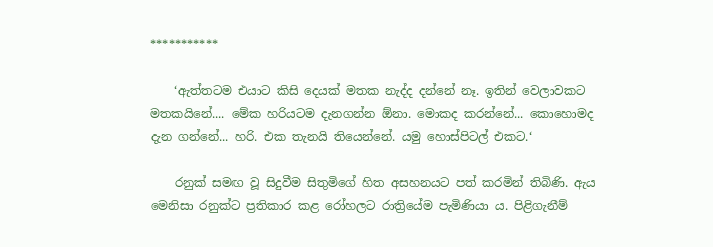***********

    ‘ඇත්තටම එයාට කිසි දෙයක් මතක නැද්ද දන්නේ නෑ. ඉතින් වෙලාවකට මතකයිනේ.... මේක හරියටම දැනගන්න ඕනා. මොකද කරන්නේ... කොහොමද දැන ගන්නේ... හරි. එක තැනයි තියෙන්නේ. යමු හොස්පිටල් එකට.‘

    රනුක් සමඟ වූ සිදුවීම සිතුමිගේ හිත අසහනයට පත් කරමින් තිබිණි. ඇය මෙනිසා රනුක්ට ප්‍රතිකාර කළ රෝහලට රාත්‍රියේම පැමිණියා ය. පිළිගැනීම්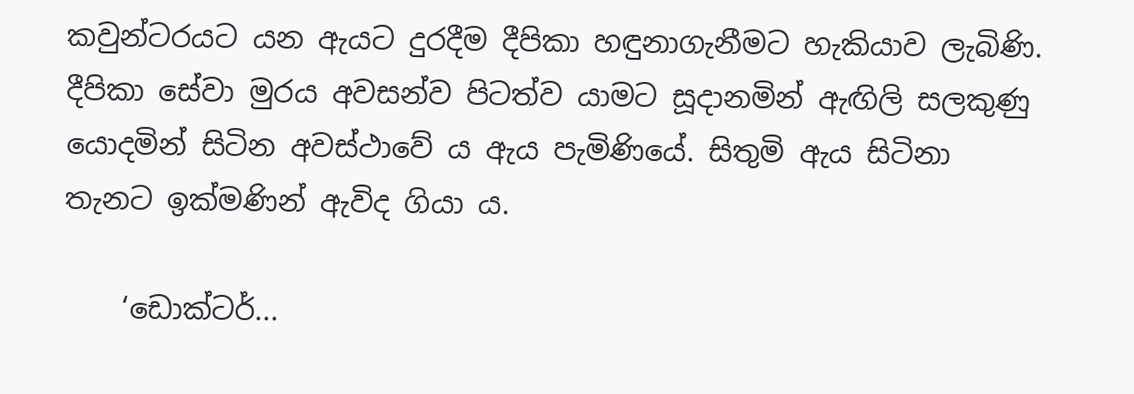කවුන්ටරයට යන ඇයට දුරදීම දීපිකා හඳුනාගැනීමට හැකියාව ලැබිණි. දීපිකා සේවා මුරය අවසන්ව පිටත්ව යාමට සූදානමින් ඇඟිලි සලකුණු යොදමින් සිටින අවස්ථාවේ ය ඇය පැමිණියේ. සිතුමි ඇය සිටිනා තැනට ඉක්මණින් ඇවිද ගියා ය.

    ‘ඩොක්ටර්...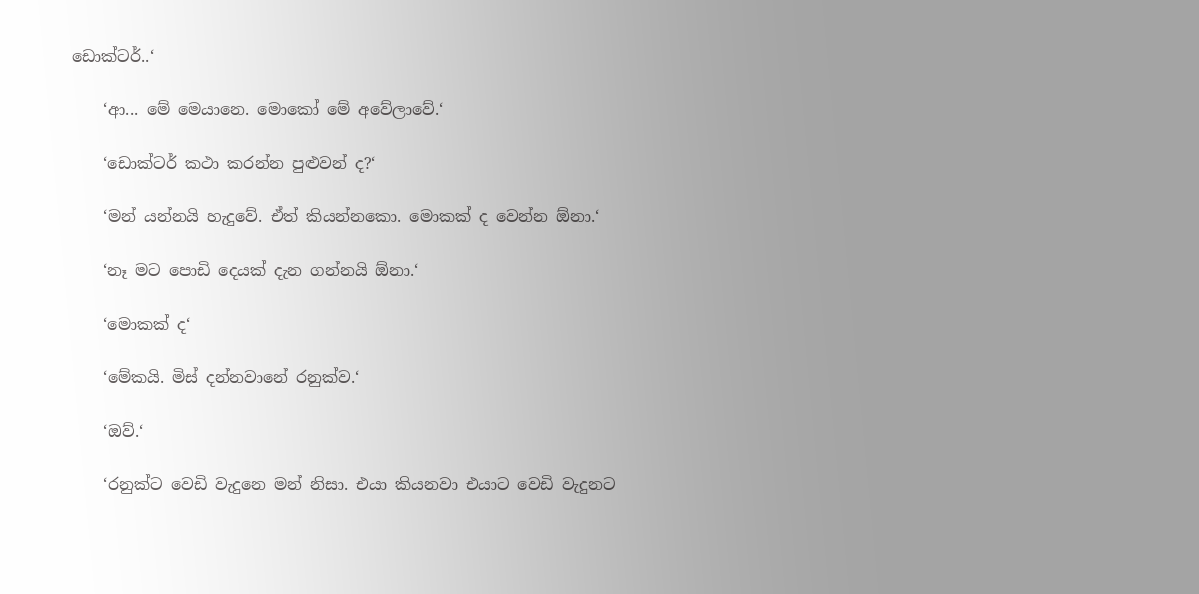ඩොක්ටර්..‘

    ‘ආ... මේ මෙයානෙ. මොකෝ මේ අවේලාවේ.‘

    ‘ඩොක්ටර් කථා කරන්න පුළුවන් ද?‘

    ‘මන් යන්නයි හැදුවේ. ඒත් කියන්නකො. මොකක් ද වෙන්න ඕනා.‘

    ‘නෑ මට පොඩි දෙයක් දැන ගන්නයි ඕනා.‘

    ‘මොකක් ද‘

    ‘මේකයි. මිස් දන්නවානේ රනුක්ව.‘

    ‘ඔව්.‘

    ‘රනුක්ට වෙඩි වැදුනෙ මන් නිසා. එයා කියනවා එයාට වෙඩි වැදුනට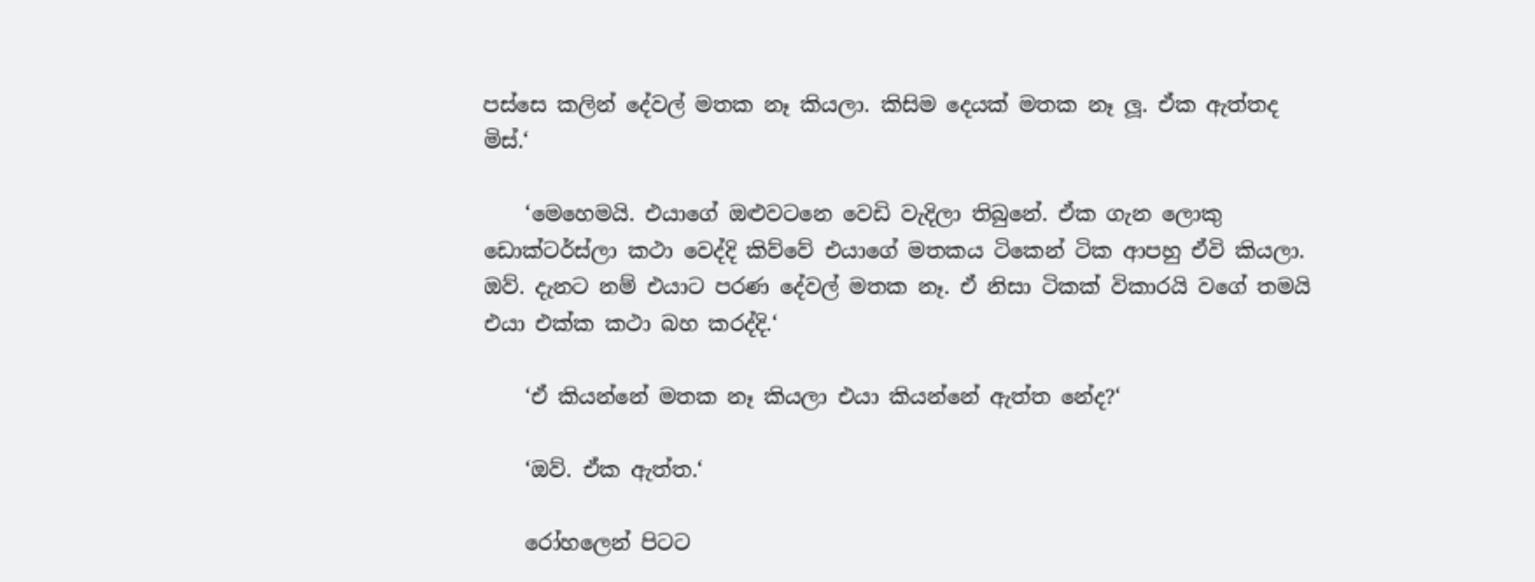පස්සෙ කලින් දේවල් මතක නෑ කියලා. කිසිම දෙයක් මතක නෑ ලූ. ඒක ඇත්තද මිස්.‘

    ‘මෙහෙමයි. එයාගේ ඔළුවටනෙ වෙඩි වැදිලා තිබුනේ. ඒක ගැන ලොකු ඩොක්ටර්ස්ලා කථා වෙද්දි කිව්වේ එයාගේ මතකය ටිකෙන් ටික ආපහු ඒවි කියලා. ඔව්. දැනට නම් එයාට පරණ දේවල් මතක නෑ. ඒ නිසා ටිකක් විකාරයි වගේ තමයි එයා එක්ක කථා බහ කරද්දි.‘

    ‘ඒ කියන්නේ මතක නෑ කියලා එයා කියන්නේ ඇත්ත නේද?‘

    ‘ඔව්. ඒක ඇත්ත.‘

    රෝහලෙන් පිටට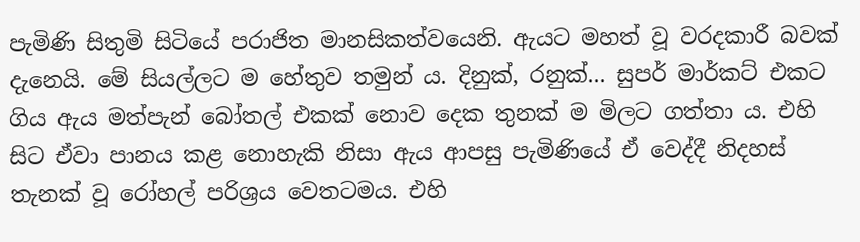පැමිණි සිතුමි සිටියේ පරාජිත මානසිකත්වයෙනි. ඇයට මහත් වූ වරදකාරී බවක් දැනෙයි. මේ සියල්ලට ම හේතුව තමුන් ය. දිනුක්, රනුක්... සුපර් මාර්කට් එකට ගිය ඇය මත්පැන් බෝතල් එකක් නොව දෙක තුනක් ම මිලට ගත්තා ය. එහි සිට ඒවා පානය කළ නොහැකි නිසා ඇය ආපසු පැමිණියේ ඒ වෙද්දී නිදහස් තැනක් වූ රෝහල් පරිශ්‍රය වෙතටමය. එහි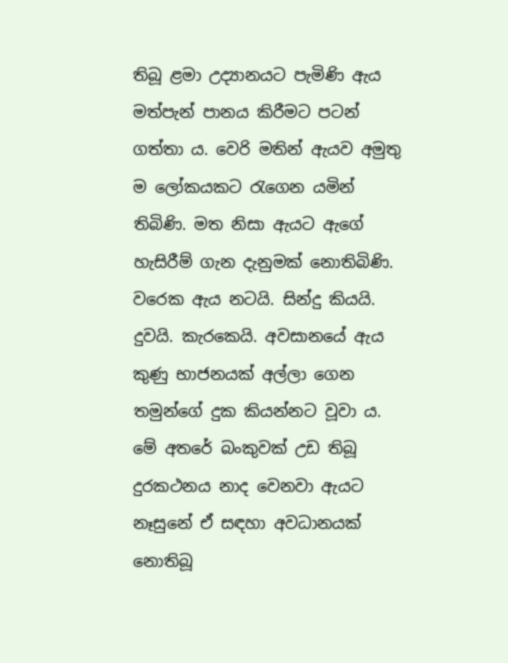තිබූ ළමා උද්‍යානයට පැමිණි ඇය මත්පැන් පානය කිරීමට පටන් ගත්තා ය. වෙරි මතින් ඇයව අමුතු ම ලෝකයකට රැගෙන යමින් තිබිණි. මත නිසා ඇයට ඇගේ හැසිරීම් ගැන දැනුමක් නොතිබිණි. වරෙක ඇය නටයි. සින්දු කියයි. දුවයි. කැරකෙයි. අවසානයේ ඇය කුණු භාජනයක් අල්ලා ගෙන තමුන්ගේ දුක කියන්නට වූවා ය. මේ අතරේ බංකුවක් උඩ තිබූ දුරකථනය නාද වෙනවා ඇයට නෑසුනේ ඒ සඳහා අවධානයක් නොතිබූ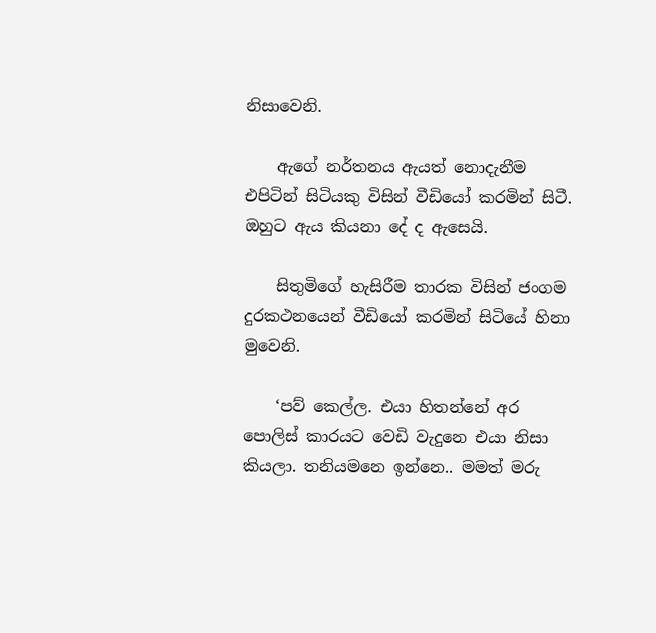නිසාවෙනි.

    ඇගේ නර්තනය ඇයත් නොදැනීම එපිටින් සිටියකු විසින් වීඩියෝ කරමින් සිටී. ඔහුට ඇය කියනා දේ ද ඇසෙයි.

    සිතුමිගේ හැසිරීම තාරක විසින් ජංගම දුරකථනයෙන් වීඩියෝ කරමින් සිටියේ හිනා මුවෙනි.

    ‘පව් කෙල්ල. එයා හිතන්නේ අර පොලිස් කාරයට වෙඩි වැදුනෙ එයා නිසා කියලා. තනියමනෙ ඉන්නෙ.. මමත් මරු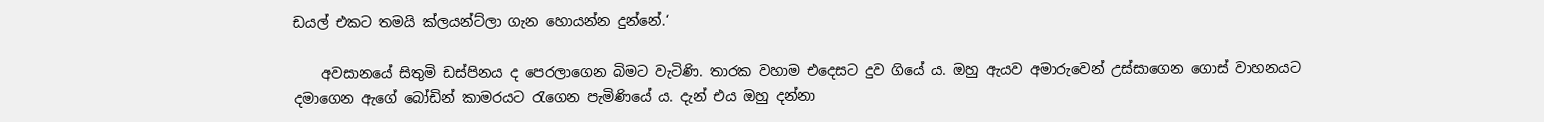ඩයල් එකට තමයි ක්ලයන්ට්ලා ගැන හොයන්න දුන්නේ.‘

    අවසානයේ සිතුමි ඩස්පිනය ද පෙරලාගෙන බිමට වැටිණි. තාරක වහාම එදෙසට දුව ගියේ ය. ඔහු ඇයව අමාරුවෙන් උස්සාගෙන ගොස් වාහනයට දමාගෙන ඇගේ බෝඩින් කාමරයට රැගෙන පැමිණියේ ය. දැන් එය ඔහු දන්නා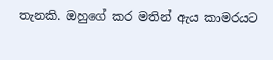තැනකි. ඔහුගේ කර මතින් ඇය කාමරයට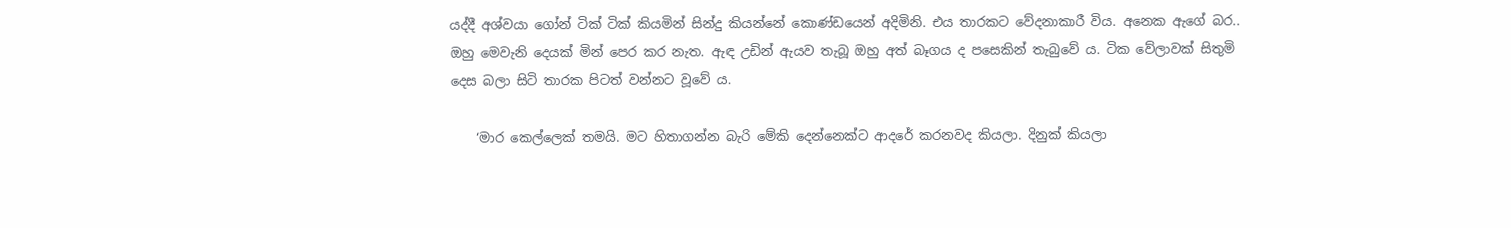යද්දී අශ්වයා ගෝන් ටික් ටික් කියමින් සින්දු කියන්නේ කොණ්ඩයෙන් අදිමිනි. එය තාරකට වේදනාකාරී විය. අනෙක ඇගේ බර.. ඔහු මෙවැනි දෙයක් මින් පෙර කර නැත. ඇඳ උඩින් ඇයව තැබූ ඔහු අත් බෑගය ද පසෙකින් තැබුවේ ය. ටික වේලාවක් සිතුමි දෙස බලා සිටි තාරක පිටත් වන්නට වූවේ ය.

    ‘මාර කෙල්ලෙක් තමයි. මට හිතාගන්න බැරි මේකි දෙන්නෙක්ට ආදරේ කරනවද කියලා. දිනුක් කියලා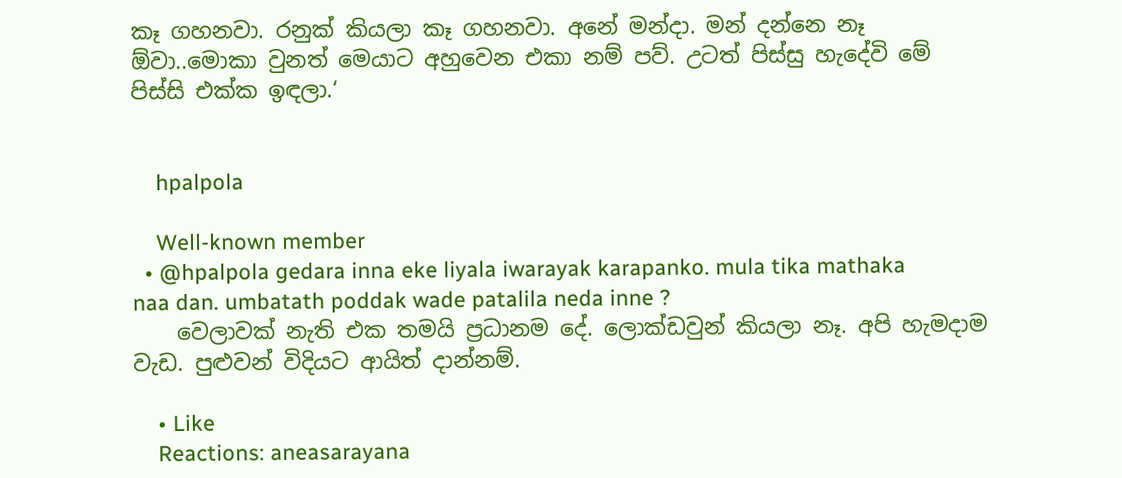කෑ ගහනවා. රනුක් කියලා කෑ ගහනවා. අනේ මන්දා. මන් දන්නෙ නෑ ඕවා..මොකා වුනත් මෙයාට අහුවෙන එකා නම් පව්. උටත් පිස්සු හැදේවි මේ පිස්සි එක්ක ඉඳලා.‘


    hpalpola

    Well-known member
  • @hpalpola gedara inna eke liyala iwarayak karapanko. mula tika mathaka naa dan. umbatath poddak wade patalila neda inne ?
    වෙලාවක් නැති එක තමයි ප්‍රධානම දේ. ලොක්ඩවුන් කියලා නෑ. අපි හැමදාම වැඩ. පුළුවන් විදියට ආයිත් දාන්නම්.

    • Like
    Reactions: aneasarayana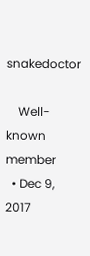snakedoctor

    Well-known member
  • Dec 9, 2017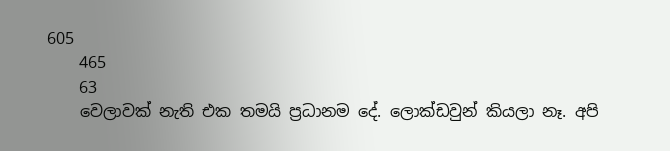605
    465
    63
    වෙලාවක් නැති එක තමයි ප්‍රධානම දේ. ලොක්ඩවුන් කියලා නෑ. අපි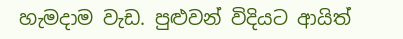හැමදාම වැඩ. පුළුවන් විදියට ආයිත්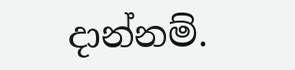දාන්නම්.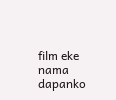film eke nama dapanko